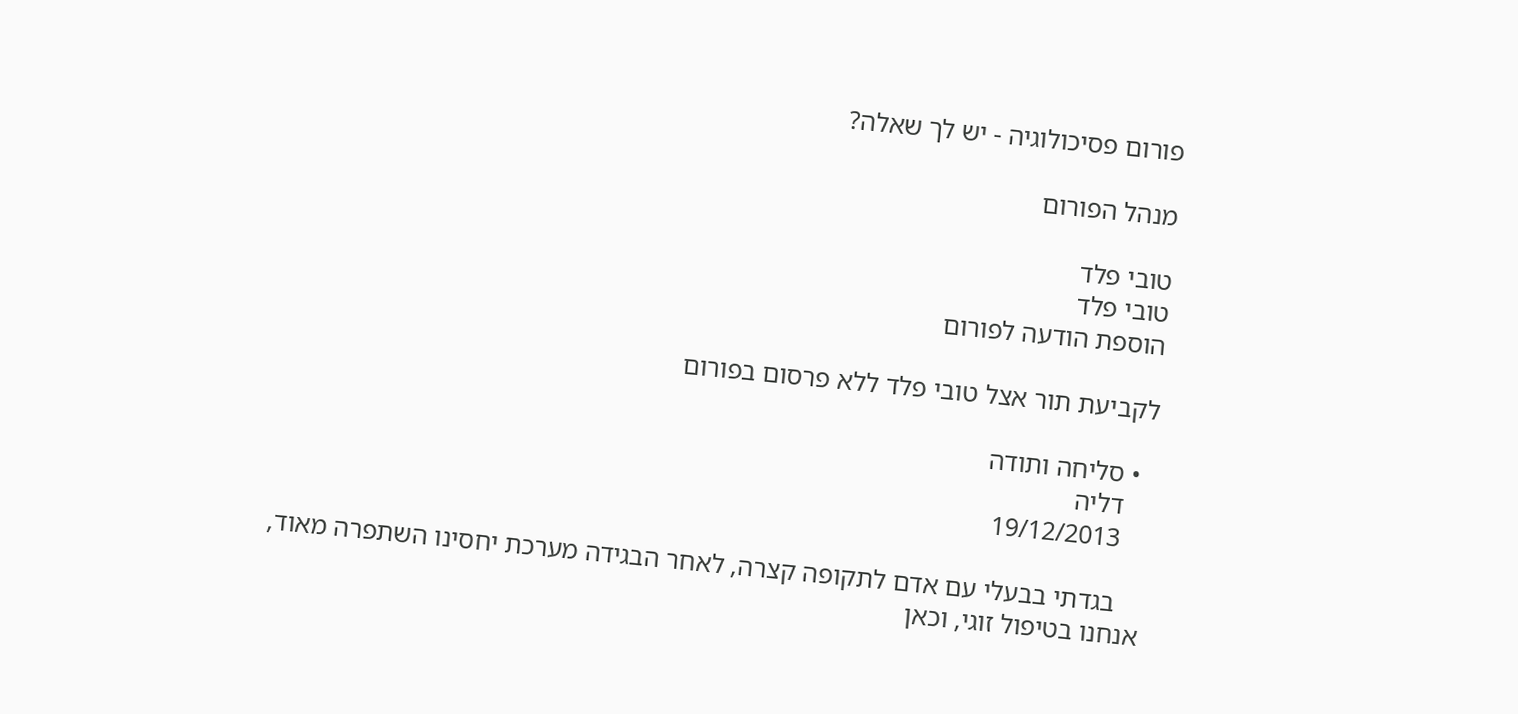פורום פסיכולוגיה - יש לך שאלה?

מנהל הפורום

טובי פלד
טובי פלד
הוספת הודעה לפורום

לקביעת תור אצל טובי פלד ללא פרסום בפורום

  • סליחה ותודה
    דליה
    19/12/2013

    בגדתי בבעלי עם אדם לתקופה קצרה, לאחר הבגידה מערכת יחסינו השתפרה מאוד, אנחנו בטיפול זוגי, וכאן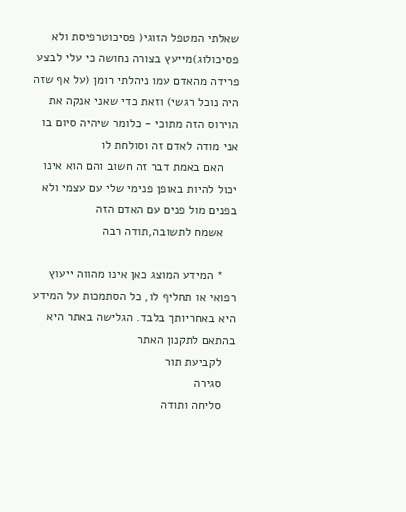שאלתי המטפל הזוגי( פסיכוטרפיסת ולא פסיכולוג)מייעץ בצורה נחושה כי עלי לבצע פרידה מהאדם עמו ניהלתי רומן (על אף שזה היה נוכל רגשי) וזאת כדי שאני אנקה את הוירוס הזה מתוכי - כלומר שיהיה סיום בו אני מודה לאדם זה וסולחת לו
    האם באמת דבר זה חשוב והם הוא אינו יכול להיות באופן פנימי שלי עם עצמי ולא בפנים מול פנים עם האדם הזה
    אשמח לתשובה,תודה רבה

    * המידע המוצג כאן אינו מהווה ייעוץ רפואי או תחליף לו, כל הסתמכות על המידע היא באחריותך בלבד. הגלישה באתר היא בהתאם לתקנון האתר
    לקביעת תור
    סגירה
    סליחה ותודה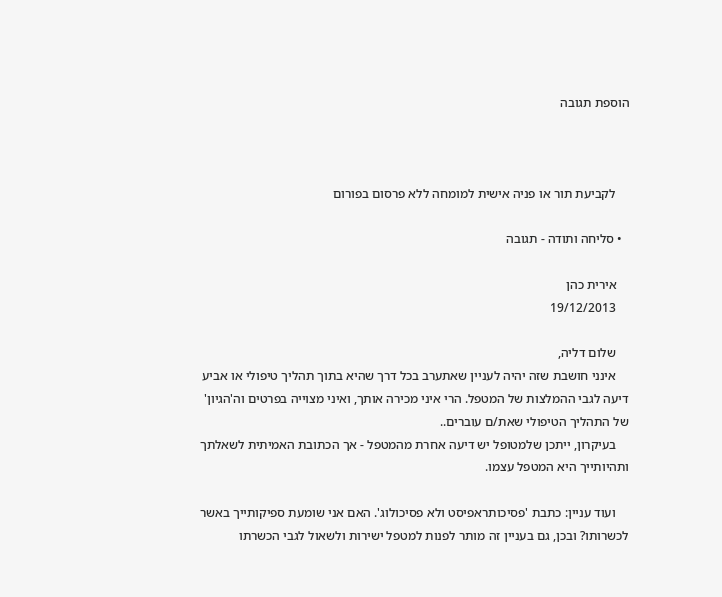הוספת תגובה



    לקביעת תור או פניה אישית למומחה ללא פרסום בפורום

  • סליחה ותודה - תגובה

    אירית כהן
    19/12/2013

    שלום דליה,
    אינני חושבת שזה יהיה לעניין שאתערב בכל דרך שהיא בתוך תהליך טיפולי או אביע דיעה לגבי ההמלצות של המטפל. הרי איני מכירה אותך, ואיני מצוייה בפרטים וה'הגיון' של התהליך הטיפולי שאת/ם עוברים..
    בעיקרון, ייתכן שלמטופל יש דיעה אחרת מהמטפל - אך הכתובת האמיתית לשאלתך ותהיותייך היא המטפל עצמו.

    ועוד עניין: כתבת 'פסיכותראפיסט ולא פסיכולוג'. האם אני שומעת ספיקותייך באשר לכשרותו? ובכן, גם בעניין זה מותר לפנות למטפל ישירות ולשאול לגבי הכשרתו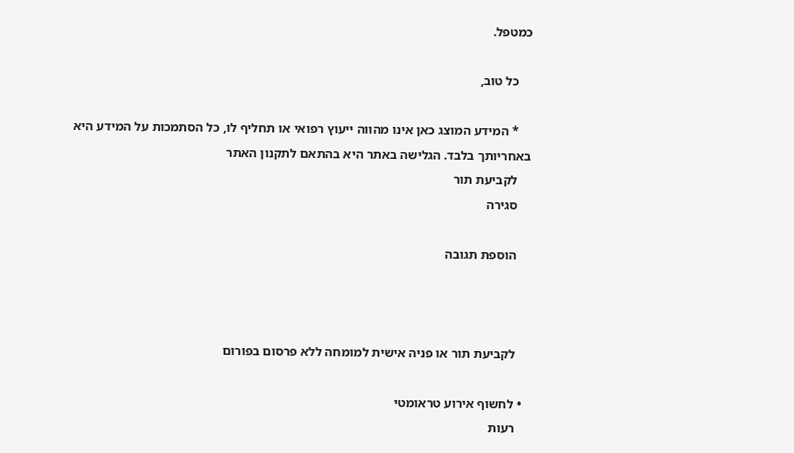כמטפל.

    כל טוב,

    * המידע המוצג כאן אינו מהווה ייעוץ רפואי או תחליף לו, כל הסתמכות על המידע היא באחריותך בלבד. הגלישה באתר היא בהתאם לתקנון האתר
    לקביעת תור
    סגירה

    הוספת תגובה



    לקביעת תור או פניה אישית למומחה ללא פרסום בפורום

  • לחשוף אירוע טראומטי
    רעות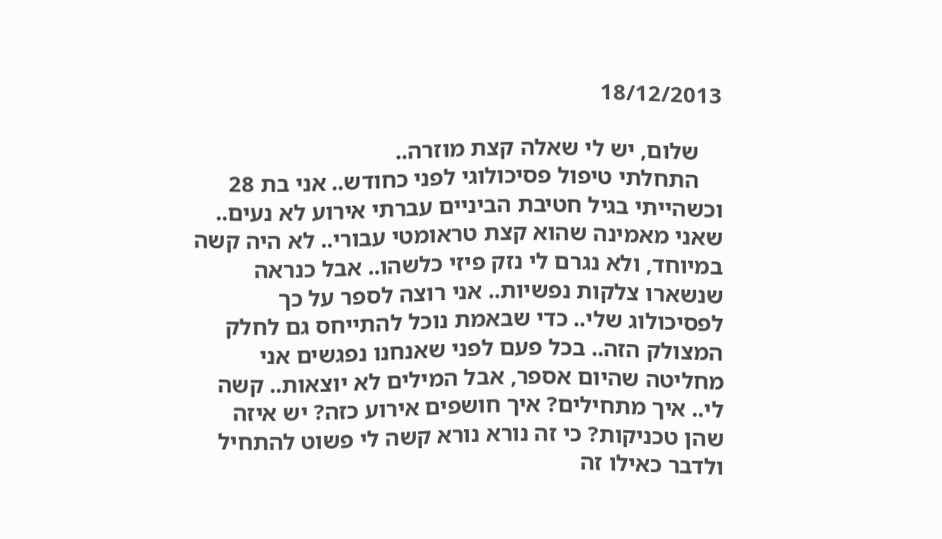18/12/2013

    שלום, יש לי שאלה קצת מוזרה..
    התחלתי טיפול פסיכולוגי לפני כחודש.. אני בת 28 וכשהייתי בגיל חטיבת הביניים עברתי אירוע לא נעים.. שאני מאמינה שהוא קצת טראומטי עבורי.. לא היה קשה במיוחד, ולא נגרם לי נזק פיזי כלשהו.. אבל כנראה שנשארו צלקות נפשיות.. אני רוצה לספר על כך לפסיכולוג שלי.. כדי שבאמת נוכל להתייחס גם לחלק המצולק הזה.. בכל פעם לפני שאנחנו נפגשים אני מחליטה שהיום אספר, אבל המילים לא יוצאות.. קשה לי.. איך מתחילים? איך חושפים אירוע כזה? יש איזה שהן טכניקות? כי זה נורא נורא קשה לי פשוט להתחיל ולדבר כאילו זה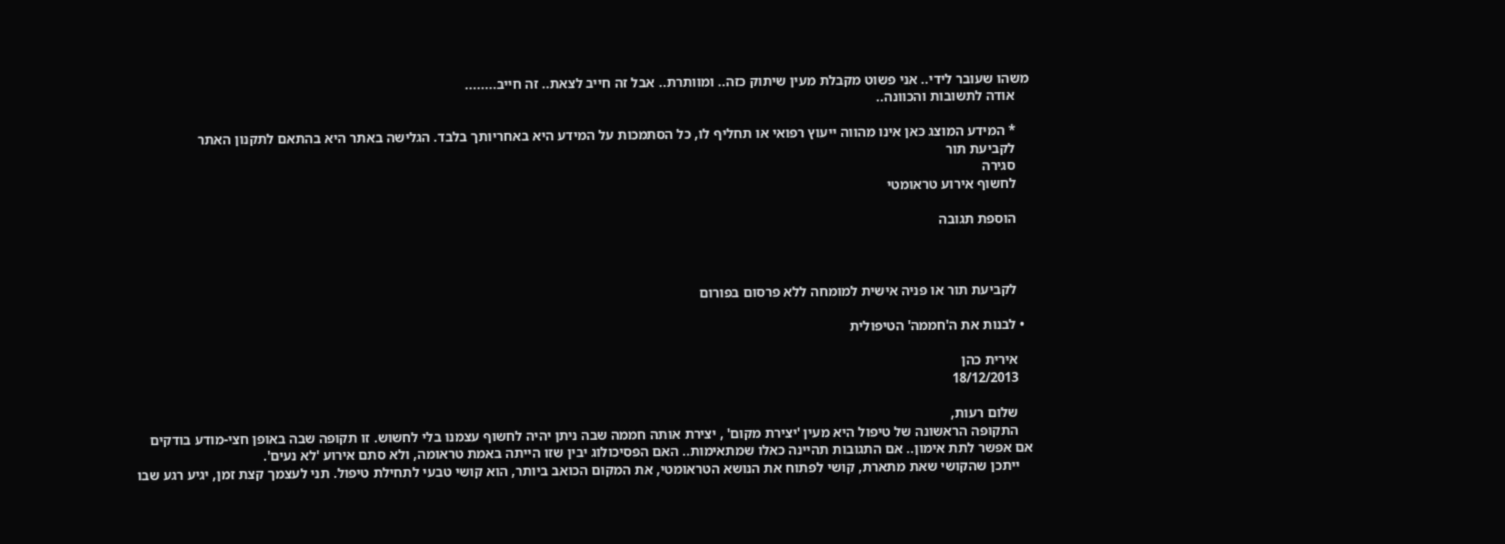משהו שעובר לידי.. אני פשוט מקבלת מעין שיתוק כזה.. ומוותרת.. אבל זה חייב לצאת.. זה חייב........
    אודה לתשובות והכוונה..

    * המידע המוצג כאן אינו מהווה ייעוץ רפואי או תחליף לו, כל הסתמכות על המידע היא באחריותך בלבד. הגלישה באתר היא בהתאם לתקנון האתר
    לקביעת תור
    סגירה
    לחשוף אירוע טראומטי

    הוספת תגובה



    לקביעת תור או פניה אישית למומחה ללא פרסום בפורום

  • לבנות את ה'חממה' הטיפולית

    אירית כהן
    18/12/2013

    שלום רעות,
    התקופה הראשונה של טיפול היא מעין 'יצירת מקום' , יצירת אותה חממה שבה ניתן יהיה לחשוף עצמנו בלי לחשוש. זו תקופה שבה באופן חצי-מודע בודקים אם אפשר לתת אימון.. אם התגובות תהיינה כאלו שמתאימות.. האם הפסיכולוג יבין שזו הייתה באמת טראומה, ולא סתם אירוע 'לא נעים'.
    ייתכן שהקושי שאת מתארת, קושי לפתוח את הנושא הטראומטי, את המקום הכואב ביותר, הוא קושי טבעי לתחילת טיפול. תני לעצמך קצת זמן, יגיע רגע שבו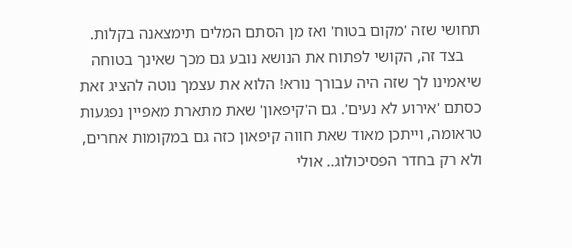תחושי שזה 'מקום בטוח' ואז מן הסתם המלים תימצאנה בקלות.
    בצד זה, הקושי לפתוח את הנושא נובע גם מכך שאינך בטוחה שיאמינו לך שזה היה עבורך נורא! הלוא את עצמך נוטה להציג זאת כסתם 'אירוע לא נעים'. גם ה'קיפאון' שאת מתארת מאפיין נפגעות טראומה, וייתכן מאוד שאת חווה קיפאון כזה גם במקומות אחרים, ולא רק בחדר הפסיכולוג.. אולי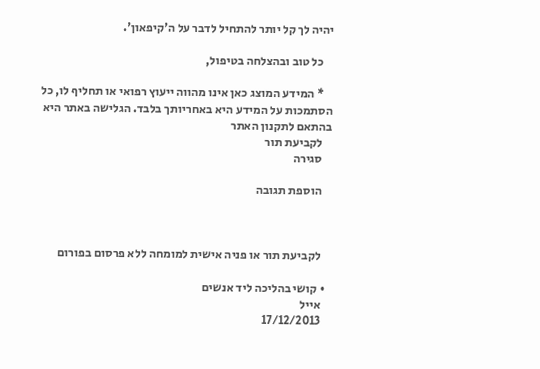יהיה לך קל יותר להתחיל לדבר על ה'קיפאון'.

    כל טוב ובהצלחה בטיפול,

    * המידע המוצג כאן אינו מהווה ייעוץ רפואי או תחליף לו, כל הסתמכות על המידע היא באחריותך בלבד. הגלישה באתר היא בהתאם לתקנון האתר
    לקביעת תור
    סגירה

    הוספת תגובה



    לקביעת תור או פניה אישית למומחה ללא פרסום בפורום

  • קושי בהליכה ליד אנשים
    אייל
    17/12/2013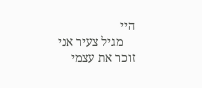היי
    מגיל צעיר אני זוכר את עצמי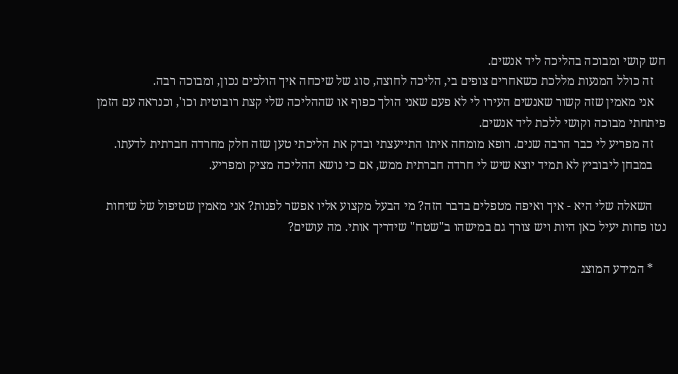חש קושי ומבוכה בהליכה ליד אנשים.
    זה כולל המנעות מללכת כשאחרים צופים בי, הליכה לחוצה, סוג של שיכחה איך הולכים נכון, ומבוכה רבה.
    אני מאמין שזה קשור שאנשים העירו לי לא פעם שאני הולך כפוף או שההליכה שלי קצת רובוטית וכו', וכנראה עם הזמן פיתחתי מבוכה וקושי ללכת ליד אנשים.
    זה מפריע לי כבר הרבה שנים. רופא מומחה איתו התייעצתי ובדק את הליכתי טען שזה חלק מחרדה חברתית לדעתו.
    במבחן ליבוביץ לא תמיד יוצא שיש לי חרדה חברתית ממש, אם כי נושא ההליכה מציק ומפריע.

    השאלה שלי היא - איך ואיפה מטפלים בדבר הזה? מי הבעל מקצוע אליו אפשר לפנות? אני מאמין שטיפול של שיחות נטו פחות יעיל כאן היות ויש צורך גם במישהו ב"שטח" שידריך אותי. מה עושים?

    * המידע המוצג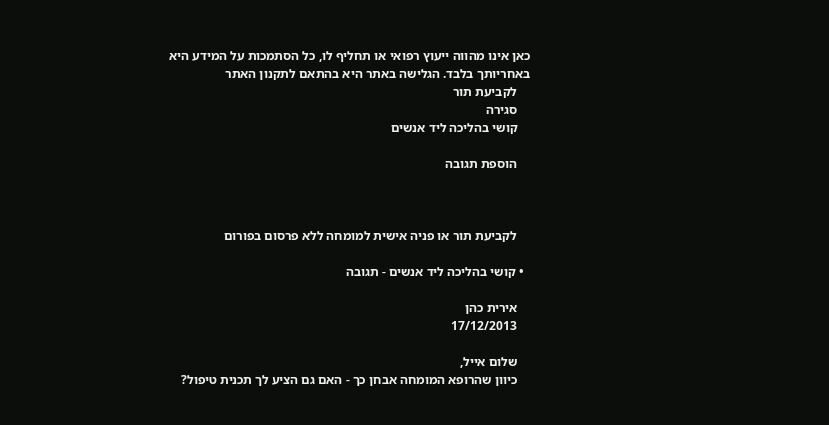כאן אינו מהווה ייעוץ רפואי או תחליף לו, כל הסתמכות על המידע היא באחריותך בלבד. הגלישה באתר היא בהתאם לתקנון האתר
    לקביעת תור
    סגירה
    קושי בהליכה ליד אנשים

    הוספת תגובה



    לקביעת תור או פניה אישית למומחה ללא פרסום בפורום

  • קושי בהליכה ליד אנשים - תגובה

    אירית כהן
    17/12/2013

    שלום אייל,
    כיוון שהרופא המומחה אבחן כך - האם גם הציע לך תכנית טיפול?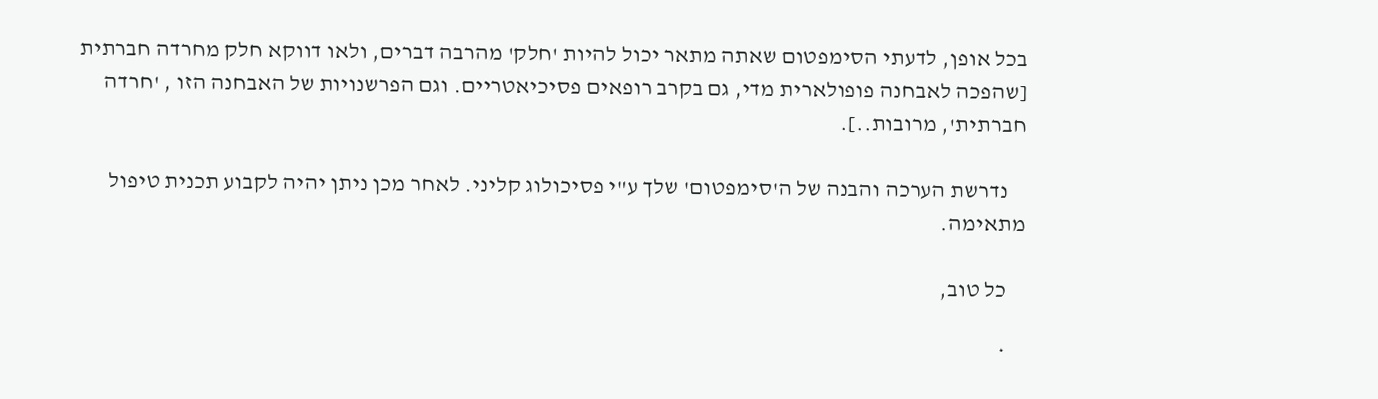בכל אופן, לדעתי הסימפטום שאתה מתאר יכול להיות 'חלק' מהרבה דברים, ולאו דווקא חלק מחרדה חברתית [שהפכה לאבחנה פופולארית מדי, גם בקרב רופאים פסיכיאטריים. וגם הפרשנויות של האבחנה הזו , 'חרדה חברתית', מרובות..].

    נדרשת הערכה והבנה של ה'סימפטום' שלך ע"י פסיכולוג קליני. לאחר מכן ניתן יהיה לקבוע תכנית טיפול מתאימה.

    כל טוב,

    *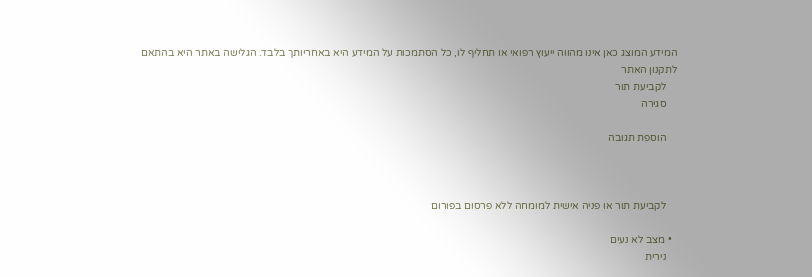המידע המוצג כאן אינו מהווה ייעוץ רפואי או תחליף לו, כל הסתמכות על המידע היא באחריותך בלבד. הגלישה באתר היא בהתאם לתקנון האתר
    לקביעת תור
    סגירה

    הוספת תגובה



    לקביעת תור או פניה אישית למומחה ללא פרסום בפורום

  • מצב לא נעים
    נירית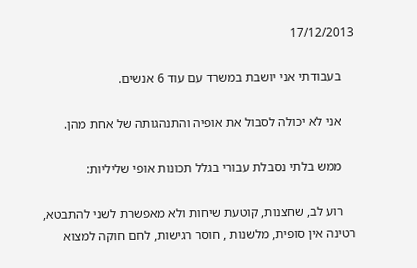17/12/2013

    בעבודתי אני יושבת במשרד עם עוד 6 אנשים.

    אני לא יכולה לסבול את אופיה והתנהגותה של אחת מהן.

    ממש בלתי נסבלת עבורי בגלל תכונות אופי שליליות:

    רוע לב, שחצנות, קוטעת שיחות ולא מאפשרת לשני להתבטא, רטינה אין סופית, מלשנות , חוסר רגישות, לחם חוקה למצוא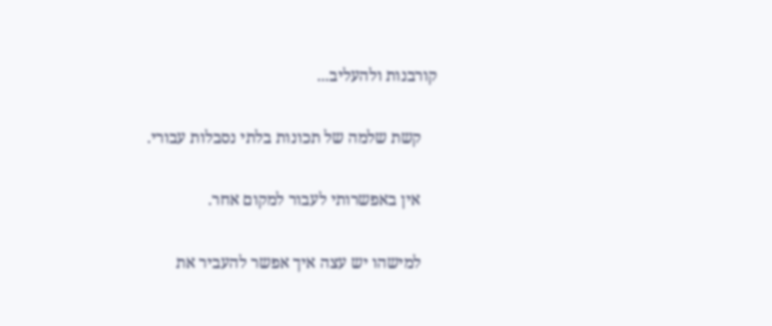קורבנות ולהעליב...

    קשת שלמה של תכונות בלתי נסבלות עבורי.

    אין באפשרותי לעבור למקום אחר.

    למישהו יש עצה איך אפשר להעביר את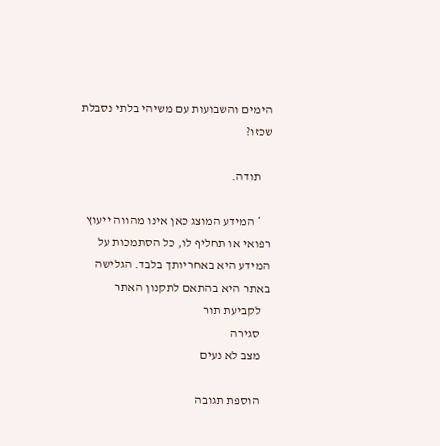הימים והשבועות עם משיהי בלתי נסבלת שכזו?

    תודה.

    * המידע המוצג כאן אינו מהווה ייעוץ רפואי או תחליף לו, כל הסתמכות על המידע היא באחריותך בלבד. הגלישה באתר היא בהתאם לתקנון האתר
    לקביעת תור
    סגירה
    מצב לא נעים

    הוספת תגובה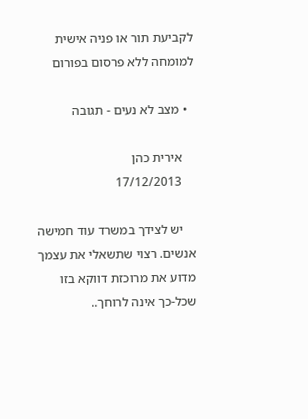לקביעת תור או פניה אישית למומחה ללא פרסום בפורום

  • מצב לא נעים - תגובה

    אירית כהן
    17/12/2013

    יש לצידך במשרד עוד חמישה אנשים. רצוי שתשאלי את עצמך מדוע את מרוכזת דווקא בזו שכל-כך אינה לרוחך..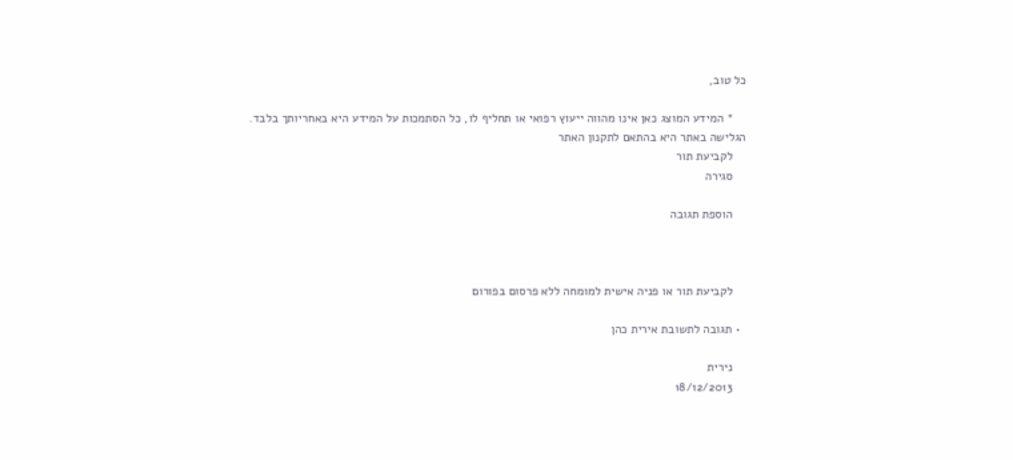כל טוב,

    * המידע המוצג כאן אינו מהווה ייעוץ רפואי או תחליף לו, כל הסתמכות על המידע היא באחריותך בלבד. הגלישה באתר היא בהתאם לתקנון האתר
    לקביעת תור
    סגירה

    הוספת תגובה



    לקביעת תור או פניה אישית למומחה ללא פרסום בפורום

  • תגובה לתשובת אירית כהן

    נירית
    18/12/2013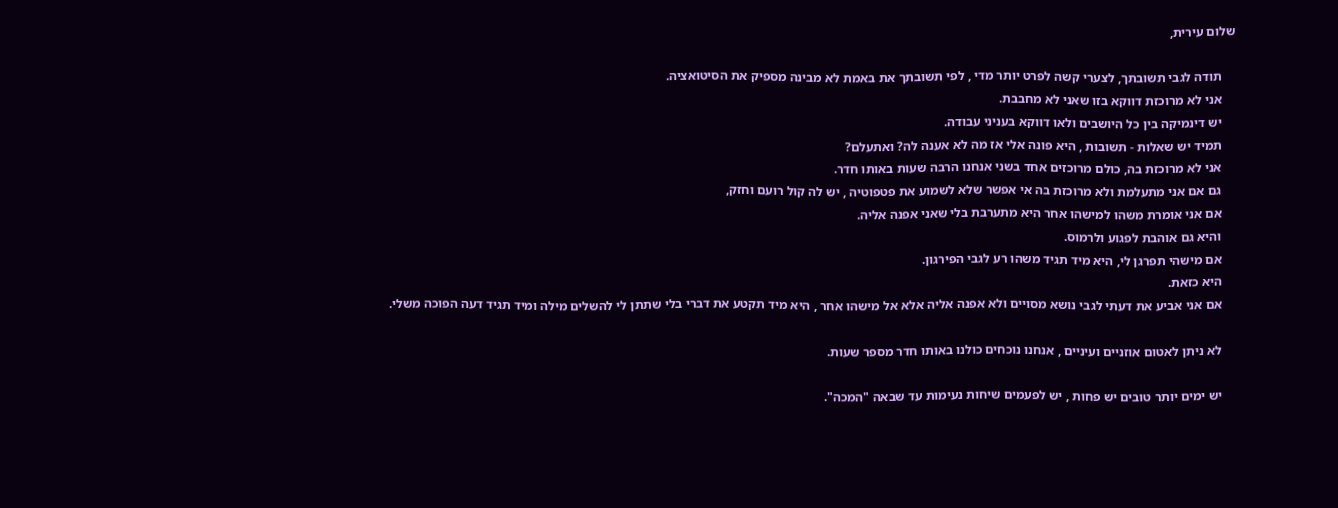שלום עירית,

    תודה לגבי תשובתך, לצערי קשה לפרט יותר מדי , לפי תשובתך את באמת לא מבינה מספיק את הסיטואציה.
    אני לא מרוכזת דווקא בזו שאני לא מחבבת.
    יש דינמיקה בין כל היושבים ולאו דווקא בעניני עבודה.
    תמיד יש שאלות - תשובות , היא פונה אלי אז מה לא אענה לה? ואתעלם?
    אני לא מרוכזת בה, כולם מרוכזים אחד בשני אנחנו הרבה שעות באותו חדר.
    גם אם אני מתעלמת ולא מרוכזת בה אי אפשר שלא לשמוע את פטפוטיה , יש לה קול רועם וחזק,
    אם אני אומרת משהו למישהו אחר היא מתערבת בלי שאני אפנה אליה.
    והיא גם אוהבת לפגוע ולרמוס.
    אם מישהי תפרגן לי, היא מיד תגיד משהו רע לגבי הפירגון.
    היא כזאת.
    אם אני אביע את דעתי לגבי נושא מסויים ולא אפנה אליה אלא אל מישהו אחר , היא מיד תקטע את דברי בלי שתתן לי להשלים מילה ומיד תגיד דעה הפוכה משלי.

    לא ניתן לאטום אוזניים ועיניים , אנחנו נוכחים כולנו באותו חדר מספר שעות.

    יש ימים יותר טובים יש פחות , יש לפעמים שיחות נעימות עד שבאה "המכה".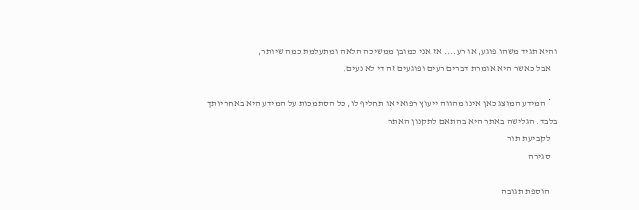והיא תגיד משהו פוגע, או רע.... אז אני כמובן ממשיכה הלאה ומתעלמת כמה שיותר,
    אבל כאשר היא אומרת דברים רעים ופוגעים זה די לא נעים.

    * המידע המוצג כאן אינו מהווה ייעוץ רפואי או תחליף לו, כל הסתמכות על המידע היא באחריותך בלבד. הגלישה באתר היא בהתאם לתקנון האתר
    לקביעת תור
    סגירה

    הוספת תגובה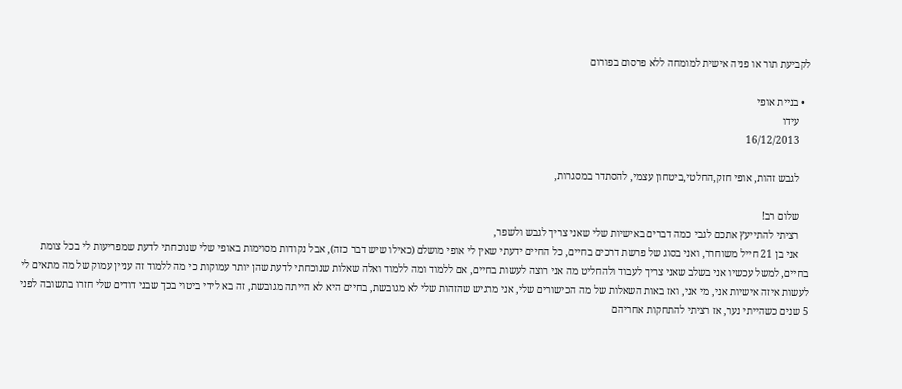לקביעת תור או פניה אישית למומחה ללא פרסום בפורום

  • בניית אופי
    עידו
    16/12/2013

    לגבש זהות, אופי חזק,החלטי,ביטחון עצמי, להסתדר במסגרות,

    שלום רב!
    רציתי להתייעץ אתכם לגבי כמה דברים באישיות שלי שאני צריך לגבש ולשפר,
    אני בן 21 חייל משוחרר, ואני בסוג של פרשת דרכים בחיים, כל החיים ידעתי שאין לי אופי מושלם (כאילו שיש דבר כזה), אבל נקודות מסוימות באופי שלי שנוכחתי לדעת שמפריעות לי בכל צומת בחיים, למשל עכשיו אני בשלב שאני צריך לעבוד ולהחליט מה אני רוצה לעשות בחיים, אם ללמוד ומה ללמוד ואלה שאלות שנוכחתי לדעת שהן יותר עמוקות כי מה ללמוד זה עניין עמוק של מה מתאים לי לעשות איזה אישיות אני, מי אני, ואז באות השאלות של מה הכישורים שלי, אני מרגיש שהזהות שלי לא מגובשת, בחיים היא לא הייתה מגובשת, זה בא לידי ביטוי בכך שבני דודים שלי חזרו בתשובה לפני 5 שנים כשהייתי נער, אז רציתי להתחקות אחריהם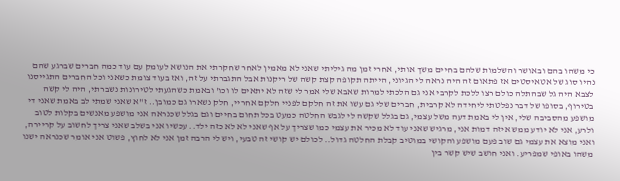כי משהו בהם ובאושר והשלמות שלהם בחיים משך אותי, אחרי זמן מה גיליתי שאני לא מאמין לאחר שחקרתי את הנושא לעומק עם עוד כמה חברים שברגע שהם נהיו סוג של אטאיסטים אז פתאום זה היה נראה לי הגיוני, הייתה תקופה קצת קשה של ריקנות אבל התגברתי על זה, ואז בעוד צומת כשאני וכל החברים התגייסנו לצבא היה גל שבהתלה כולם רצו ללכת לקרבי אני גם הלכתי למרות שאבא שלי אמר לי שזה לא יתאים לו וכו' ובאמת כשהגעתי לטירונות נשברתי, היה לי קשה בטירוף, בסופו של דבר נפלטתי ליחידה לא קרבית, חברים שלי גם עשו את זה חלקם לפניי חלקם אחריי, חלק נשארו גם כמובן.. ז"א שאני שמתי לב באמת שאני די מושפע מהסביבה שלי, אין לי באמת דעה משל עצמי, גם בגלל שקשה לי לגבש החלטה כמעט בכל תחום בחיים וגם בגלל שכנראה אני מושפע מאנשים בקלות לטוב ולרע, אני לא יודע ממש איזה דמות אני, מרגיש שאני עוד לא מכיר את עצמי כמו שצריך על אף שאני לא לא כזה ילד.. עכשיו אני בשלב שאני צריך לחשוב על קריירה, ואני מוצא את עצמי גם שוב פעם מושפע והקושי במוטיב קבלת החלטה גדול.. לכולם יש קושי זה טבעי, ויש לי הרבה זמן אני לא לחוץ, פשוט אני אומר שכנראה ישנו משהו באופי שמפריע. ואני חושב שיש קשר בין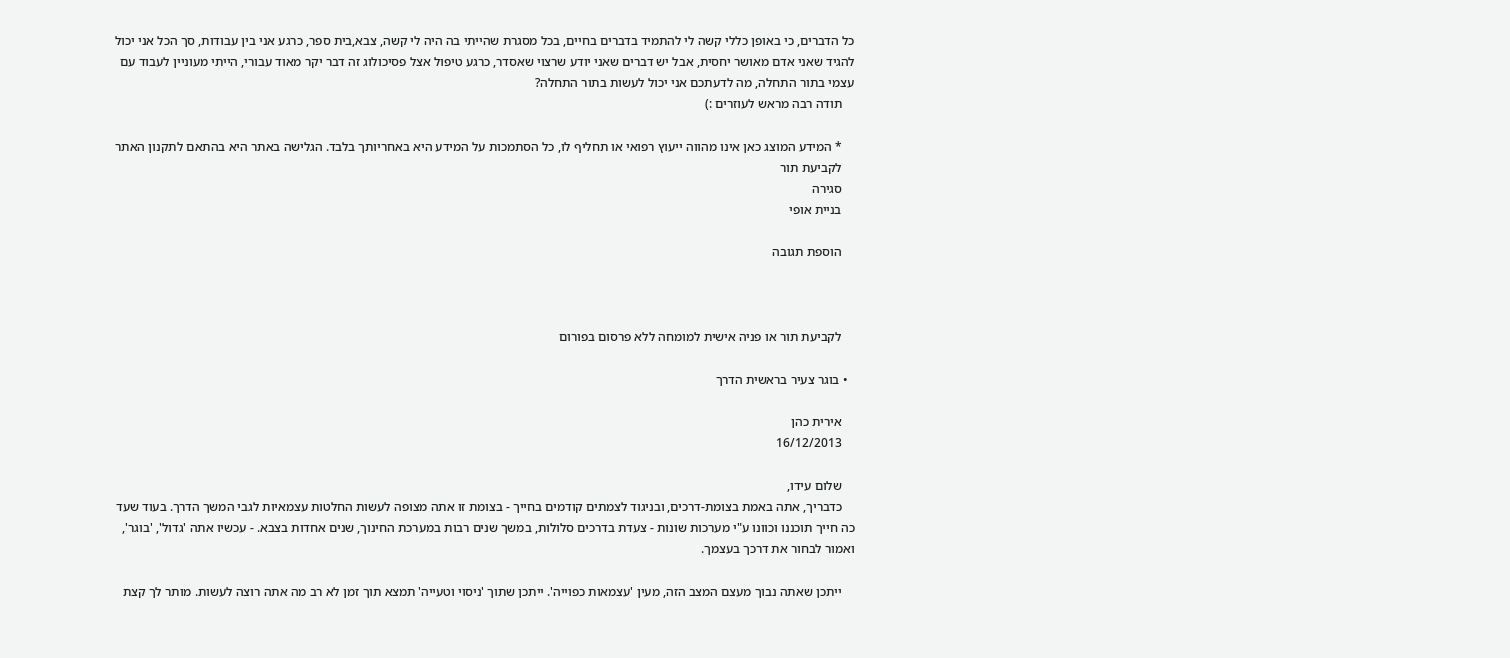כל הדברים, כי באופן כללי קשה לי להתמיד בדברים בחיים, בכל מסגרת שהייתי בה היה לי קשה, צבא,בית ספר, כרגע אני בין עבודות, סך הכל אני יכול להגיד שאני אדם מאושר יחסית, אבל יש דברים שאני יודע שרצוי שאסדר, כרגע טיפול אצל פסיכולוג זה דבר יקר מאוד עבורי, הייתי מעוניין לעבוד עם עצמי בתור התחלה, מה לדעתכם אני יכול לעשות בתור התחלה?
    תודה רבה מראש לעוזרים :)

    * המידע המוצג כאן אינו מהווה ייעוץ רפואי או תחליף לו, כל הסתמכות על המידע היא באחריותך בלבד. הגלישה באתר היא בהתאם לתקנון האתר
    לקביעת תור
    סגירה
    בניית אופי

    הוספת תגובה



    לקביעת תור או פניה אישית למומחה ללא פרסום בפורום

  • בוגר צעיר בראשית הדרך

    אירית כהן
    16/12/2013

    שלום עידו,
    כדבריך, אתה באמת בצומת-דרכים, ובניגוד לצמתים קודמים בחייך - בצומת זו אתה מצופה לעשות החלטות עצמאיות לגבי המשך הדרך. בעוד שעד כה חייך תוכננו וכוונו ע"י מערכות שונות - צעדת בדרכים סלולות, במשך שנים רבות במערכת החינוך, שנים אחדות בצבא. - עכשיו אתה 'גדול', 'בוגר', ואמור לבחור את דרכך בעצמך.

    ייתכן שאתה נבוך מעצם המצב הזה, מעין 'עצמאות כפוייה'. ייתכן שתוך 'ניסוי וטעייה' תמצא תוך זמן לא רב מה אתה רוצה לעשות. מותר לך קצת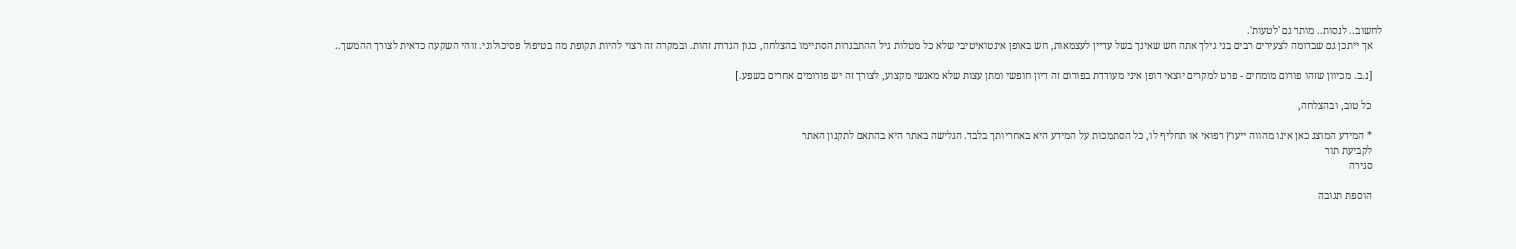לחשוב.. לנסות.. מותר גם 'לטעות'.
    אך ייתכן גם שבדומה לצעירים רבים בני גילך אתה חש שאינך בשל עדיין לעצמאות, חש באופן אינטואיטיבי שלא כל מטלות גיל ההתבגרות הסתיימו בהצלחה, כגון הגדרת זהות. ובמקרה זה רצוי להיות תקופת מה בטיפול פסיכולוגי. זוהי השקעה כדאית לצורך ההמשך..

    [נ.ב. מכיוון שזהו פורום מומחים - פרט למקרים יוצאי דופן איני מעודדת בפורום זה דיון חופשי ומתן עצות שלא מאנשי מקצוע, לצורך זה יש פורומים אחרים בשפע.]

    כל טוב, ובהצלחה,

    * המידע המוצג כאן אינו מהווה ייעוץ רפואי או תחליף לו, כל הסתמכות על המידע היא באחריותך בלבד. הגלישה באתר היא בהתאם לתקנון האתר
    לקביעת תור
    סגירה

    הוספת תגובה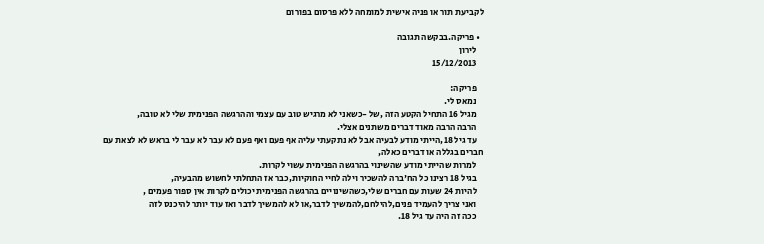לקביעת תור או פניה אישית למומחה ללא פרסום בפורום

  • פריקה.בבקשה תגובה
    לירון
    15/12/2013

    פריקה:
    נמאס לי.
    מגיל 16 התחיל הקטע הזה ,של -כשאני לא מרגיש טוב עם עצמי וההרגשה הפנימית שלי לא טובה,
    הרבה הרבה מאוד דברים משתנים אצלי.
    עד גיל 18,הייתי מודע לבעיה אבל לא נתקעתי עליה אף פעם ואף פעם לא עבר לא עבר לי בראש לא לצאת עם חברים בגללה או דברים כאלה,
    למרות שהייתי מודע שהשינוי בהרגשה הפנימית עשוי לקרות.
    בגיל 18 רצינו כל הח'ברה להשכיר וילה לחיי החוקיות,כבר אז התחלתי לחשוש מהבעיה,
    להיות 24 שעות עם חברים שלי,כשהשינויים בהרגשה הפנימית יכולים לקרות אין ספור פעמים ,
    ואני צריך להעמיד פנים,להילחם,להמשיך לדבר,או לא להמשיך לדבר ואז עוד יותר להיכנס לזה
    ככה זה היה עד גיל 18.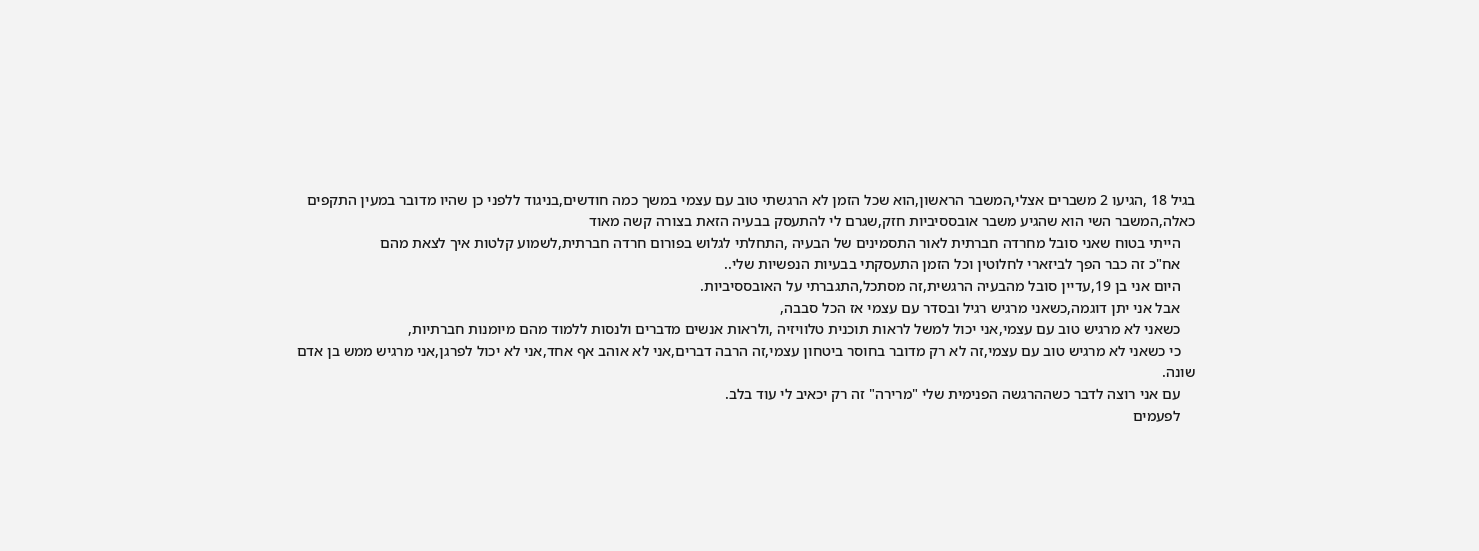בגיל 18 ,הגיעו 2 משברים אצלי,המשבר הראשון,הוא שכל הזמן לא הרגשתי טוב עם עצמי במשך כמה חודשים,בניגוד ללפני כן שהיו מדובר במעין התקפים כאלה,המשבר השי הוא שהגיע משבר אובססיביות חזק,שגרם לי להתעסק בבעיה הזאת בצורה קשה מאוד
    הייתי בטוח שאני סובל מחרדה חברתית לאור התסמינים של הבעיה ,התחלתי לגלוש בפורום חרדה חברתית,לשמוע קלטות איך לצאת מהם
    אח"כ זה כבר הפך לביזארי לחלוטין וכל הזמן התעסקתי בבעיות הנפשיות שלי..
    היום אני בן 19,עדיין סובל מהבעיה הרגשית,זה מסתכל,התגברתי על האובססיביות.
    אבל אני יתן דוגמה,כשאני מרגיש רגיל ובסדר עם עצמי אז הכל סבבה,
    כשאני לא מרגיש טוב עם עצמי,אני יכול למשל לראות תוכנית טלוויזיה ,ולראות אנשים מדברים ולנסות ללמוד מהם מיומנות חברתיות,
    כי כשאני לא מרגיש טוב עם עצמי,זה לא רק מדובר בחוסר ביטחון עצמי,זה הרבה דברים,אני לא אוהב אף אחד,אני לא יכול לפרגן,אני מרגיש ממש בן אדם שונה.
    עם אני רוצה לדבר כשההרגשה הפנימית שלי "מרירה" זה רק יכאיב לי עוד בלב.
    לפעמים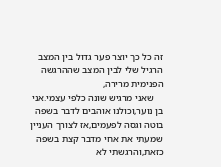זה כל כך יוצר פער גדול בין המצב הרגיל שלי לבין המצב שההרגשה הפנימית מרירה,
    שאני מרגיש שונה כלפי עצמי.אני בן נוער,וכולנו אוהבים לדבר בשפה בוטה וגסה לפעמים,אז לצורך העניין שמעתי את אחי מדבר קצת בשפה כזאת,והרגשתי לא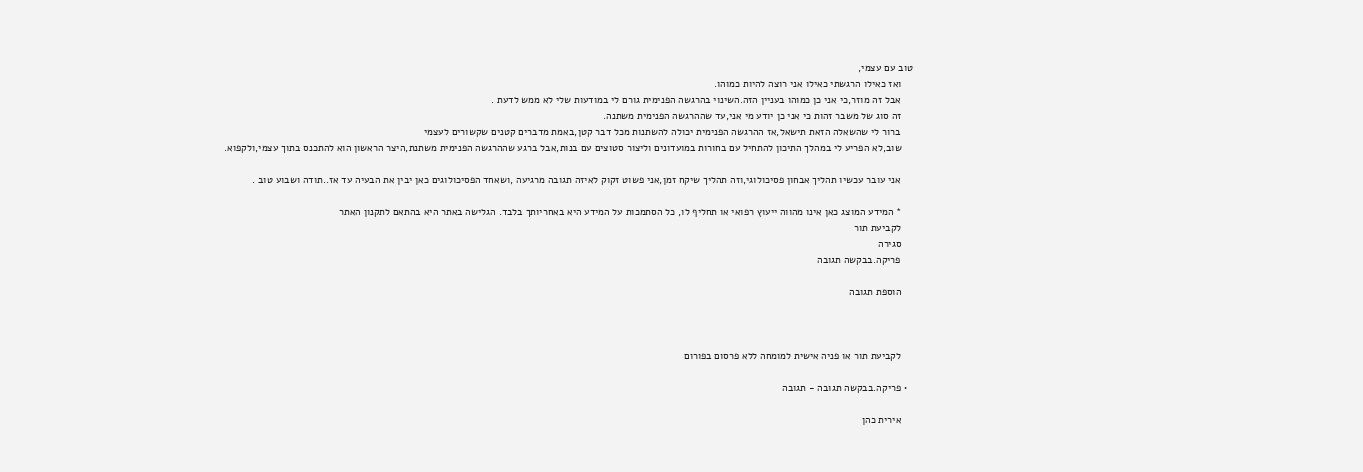טוב עם עצמי,
    ואז כאילו הרגשתי כאילו אני רוצה להיות כמוהו.
    אבל זה מוזר,כי אני כן כמוהו בעניין הזה.השינוי בהרגשה הפנימית גורם לי במודעות שלי לא ממש לדעת .
    זה סוג של משבר זהות כי אני כן יודע מי אני,עד שההרגשה הפנימית משתנה.
    ברור לי שהשאלה הזאת תישאל,אז ההרגשה הפנימית יכולה להשתנות מכל דבר קטן,באמת מדברים קטנים שקשורים לעצמי
    שוב,לא הפריע לי במהלך התיכון להתחיל עם בחורות במועדונים וליצור סטוצים עם בנות,אבל ברגע שההרגשה הפנימית משתנת,היצר הראשון הוא להתכנס בתוך עצמי,ולקפוא.

    אני עובר עכשיו תהליך אבחון פסיכולוגי,וזה תהליך שיקח זמן,אני פשוט זקוק לאיזה תגובה מרגיעה ,ושאחד הפסיכולוגים כאן יבין את הבעיה עד אז..תודה ושבוע טוב .

    * המידע המוצג כאן אינו מהווה ייעוץ רפואי או תחליף לו, כל הסתמכות על המידע היא באחריותך בלבד. הגלישה באתר היא בהתאם לתקנון האתר
    לקביעת תור
    סגירה
    פריקה.בבקשה תגובה

    הוספת תגובה



    לקביעת תור או פניה אישית למומחה ללא פרסום בפורום

  • פריקה.בבקשה תגובה - תגובה

    אירית כהן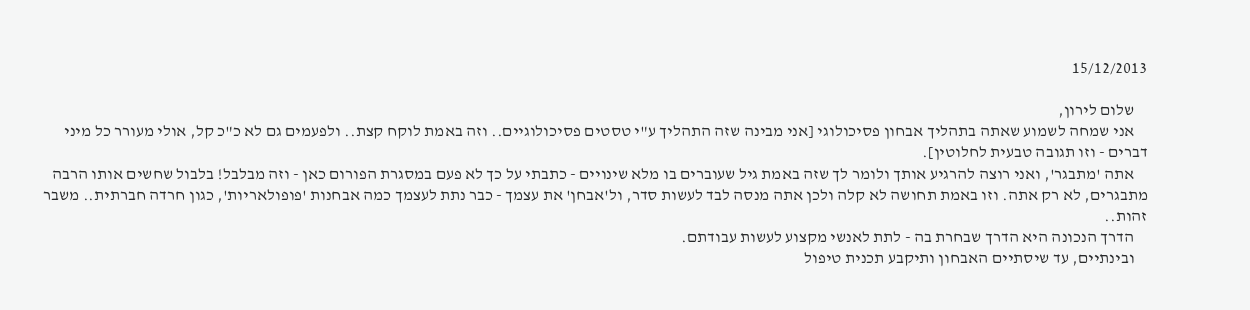15/12/2013

    שלום לירון,
    אני שמחה לשמוע שאתה בתהליך אבחון פסיכולוגי [אני מבינה שזה התהליך ע"י טסטים פסיכולוגיים.. וזה באמת לוקח קצת.. ולפעמים גם לא כ"כ קל, אולי מעורר כל מיני דברים - וזו תגובה טבעית לחלוטין].
    אתה 'מתבגר', ואני רוצה להרגיע אותך ולומר לך שזה באמת גיל שעוברים בו מלא שינויים - כתבתי על כך לא פעם במסגרת הפורום כאן - וזה מבלבל! בלבול שחשים אותו הרבה מתבגרים, לא רק אתה. וזו באמת תחושה לא קלה ולכן אתה מנסה לבד לעשות סדר, ול'אבחן' את עצמך - כבר נתת לעצמך כמה אבחנות 'פופולאריות', כגון חרדה חברתית.. משבר זהות..
    הדרך הנכונה היא הדרך שבחרת בה - לתת לאנשי מקצוע לעשות עבודתם.
    ובינתיים, עד שיסתיים האבחון ותיקבע תכנית טיפול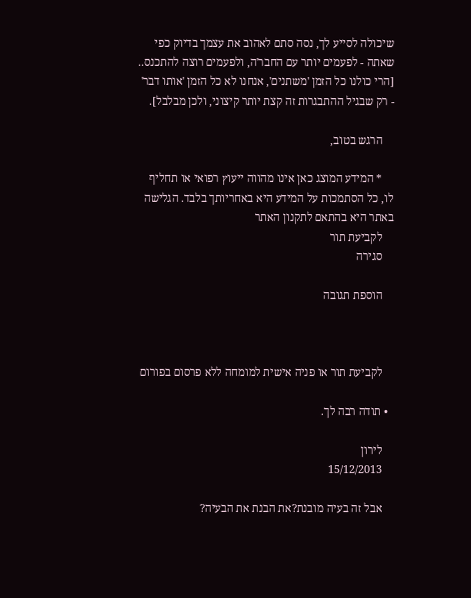שיכולה לסייע לך, נסה סתם לאהוב את עצמך בדיוק כפי שאתה - לפעמים יותר עם החבר'ה, ולפעמים רוצה להתכנס.. [הרי כולנו כל הזמן 'משתנים', אנחנו לא כל הזמן 'אותו דבר' - רק שבגיל ההתבגרות זה קצת יותר קיצוני, ולכן מבלבל].

    הרגש בטוב,

    * המידע המוצג כאן אינו מהווה ייעוץ רפואי או תחליף לו, כל הסתמכות על המידע היא באחריותך בלבד. הגלישה באתר היא בהתאם לתקנון האתר
    לקביעת תור
    סגירה

    הוספת תגובה



    לקביעת תור או פניה אישית למומחה ללא פרסום בפורום

  • תודה רבה לך.

    לירון
    15/12/2013

    אבל זה בעיה מובנת?את הבנת את הבעיה?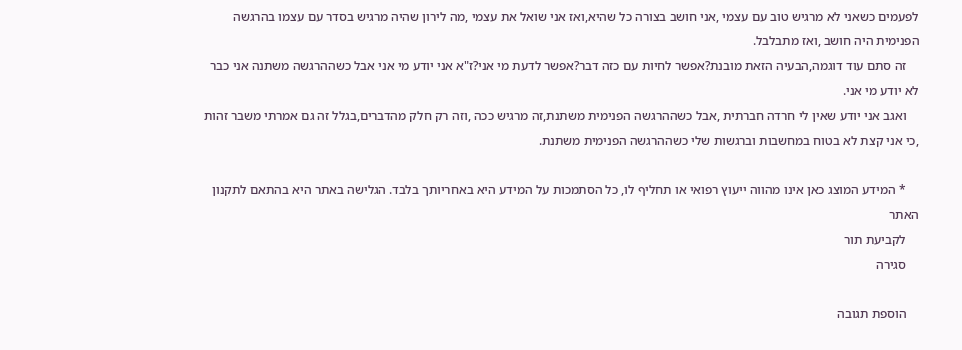לפעמים כשאני לא מרגיש טוב עם עצמי ,אני חושב בצורה כל שהיא,ואז אני שואל את עצמי ,מה לירון שהיה מרגיש בסדר עם עצמו בהרגשה הפנימית היה חושב ,ואז מתבלבל.
    זה סתם עוד דוגמה,הבעיה הזאת מובנת?אפשר לחיות עם כזה דבר?אפשר לדעת מי אני?ז"א אני יודע מי אני אבל כשההרגשה משתנה אני כבר לא יודע מי אני.
    ואגב אני יודע שאין לי חרדה חברתית ,אבל כשההרגשה הפנימית משתנת,זה מרגיש ככה ,וזה רק חלק מהדברים,בגלל זה גם אמרתי משבר זהות ,כי אני קצת לא בטוח במחשבות וברגשות שלי כשההרגשה הפנימית משתנת.

    * המידע המוצג כאן אינו מהווה ייעוץ רפואי או תחליף לו, כל הסתמכות על המידע היא באחריותך בלבד. הגלישה באתר היא בהתאם לתקנון האתר
    לקביעת תור
    סגירה

    הוספת תגובה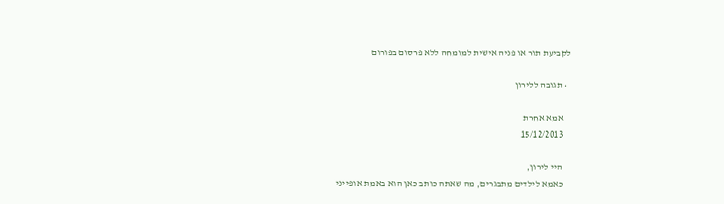לקביעת תור או פניה אישית למומחה ללא פרסום בפורום

  • תגובה ללירון

    אמא אחרת
    15/12/2013

    היי לירון,
    כאמא לילדים מתבגרים, מה שאתה כותב כאן הוא באמת אופייני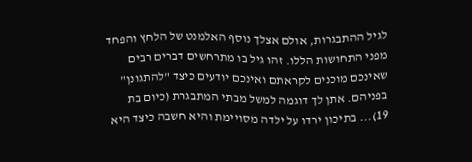לגיל ההתבגרות, אולם אצלך נוסף האלמנט של הלחץ והפחד מפני התחושות הללו. זהו גיל בו מתרחשים דברים רבים שאינכם מוכנים לקראתם ואינכם יודעים כיצד "להתגונן" בפניהם. אתן לך דוגמה למשל מבתי המתבגרת (כיום בת 19)... בתיכון ירדו על ילדה מסויימת והיא חשבה כיצד היא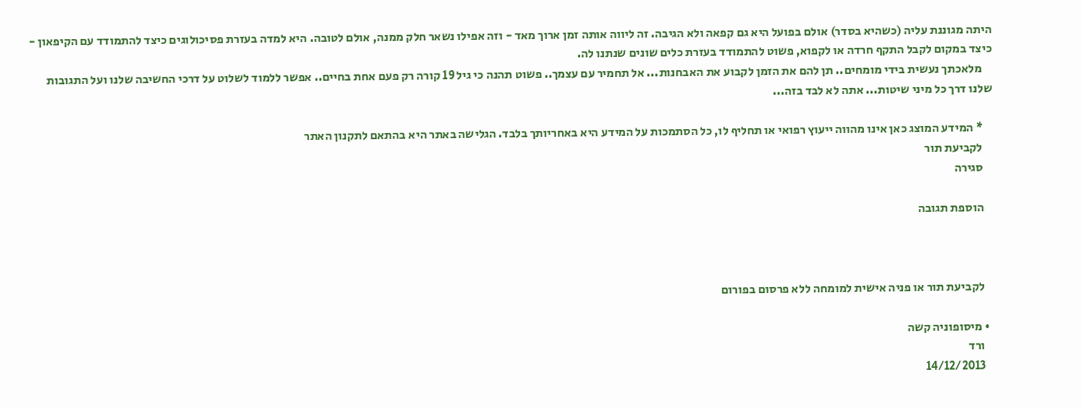היתה מגוננת עליה (כשהיא בסדר) אולם בפועל היא גם קפאה ולא הגיבה. זה ליווה אותה זמן ארוך מאד - וזה אפילו נשאר חלק ממנה, אולם לטובה. היא למדה בעזרת פסיכולוגים כיצד להתמודד עם הקיפאון - כיצד במקום לקבל התקף חרדה או לקפוא, פשוט להתמודד בעזרת כלים שונים שנתנו לה.
    מלאכתך נעשית בידי מומחים.. תן להם את הזמן לקבוע את האבחנות... אל תחמיר עם עצמך.. פשוט תהנה כי גיל 19 קורה רק פעם אחת בחיים.. אפשר ללמוד לשלוט על דרכי החשיבה שלנו ועל התגובות שלנו דרך כל מיני שיטות... אתה לא לבד בזה...

    * המידע המוצג כאן אינו מהווה ייעוץ רפואי או תחליף לו, כל הסתמכות על המידע היא באחריותך בלבד. הגלישה באתר היא בהתאם לתקנון האתר
    לקביעת תור
    סגירה

    הוספת תגובה



    לקביעת תור או פניה אישית למומחה ללא פרסום בפורום

  • מיסופוניה קשה
    ורד
    14/12/2013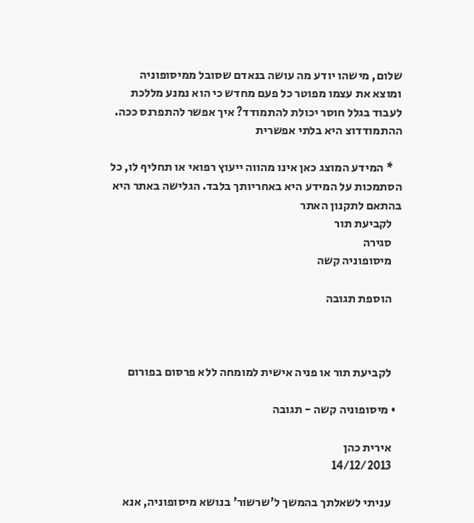שלום, מישהו יודע מה עושה בנאדם שסובל ממיסופוניה ומוצא את עצמו מפוטר כל פעם מחדש כי הוא נמנע מללכת לעבוד בגלל חוסר יכולת להתמודד? איך אפשר להתפרנס ככה. ההתמודדוצ היא בלתי אפשרית

    * המידע המוצג כאן אינו מהווה ייעוץ רפואי או תחליף לו, כל הסתמכות על המידע היא באחריותך בלבד. הגלישה באתר היא בהתאם לתקנון האתר
    לקביעת תור
    סגירה
    מיסופוניה קשה

    הוספת תגובה



    לקביעת תור או פניה אישית למומחה ללא פרסום בפורום

  • מיסופוניה קשה - תגובה

    אירית כהן
    14/12/2013

    עניתי לשאלתך בהמשך ל'שרשור' בנושא מיסופוניה, אנא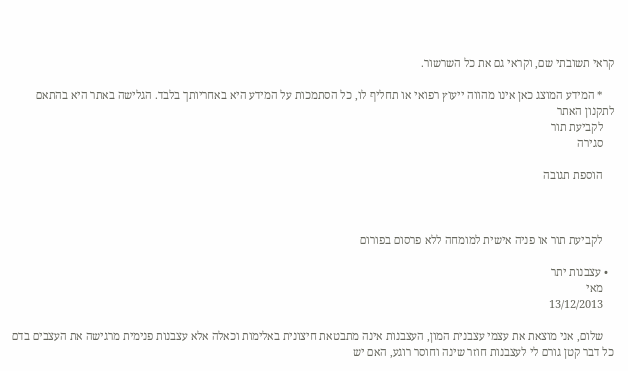קראי תשובתי שם, וקראי גם את כל השרשור.

    * המידע המוצג כאן אינו מהווה ייעוץ רפואי או תחליף לו, כל הסתמכות על המידע היא באחריותך בלבד. הגלישה באתר היא בהתאם לתקנון האתר
    לקביעת תור
    סגירה

    הוספת תגובה



    לקביעת תור או פניה אישית למומחה ללא פרסום בפורום

  • עצבנות יתר
    מאי
    13/12/2013

    שלום, אני מוצאת את עצמי עצבנית המון, העצבנות אינה מתבטאת חיצונית באלימות וכאלה אלא עצבנות פנימית מרגישה את העצבים בדם כל דבר קטן גורם לי לעצבנות חוזר שינה וחוסר רוגע, האם יש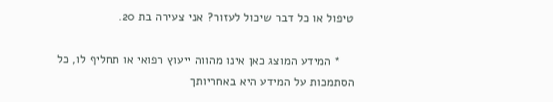טיפול או כל דבר שיכול לעזור? אני צעירה בת 20.

    * המידע המוצג כאן אינו מהווה ייעוץ רפואי או תחליף לו, כל הסתמכות על המידע היא באחריותך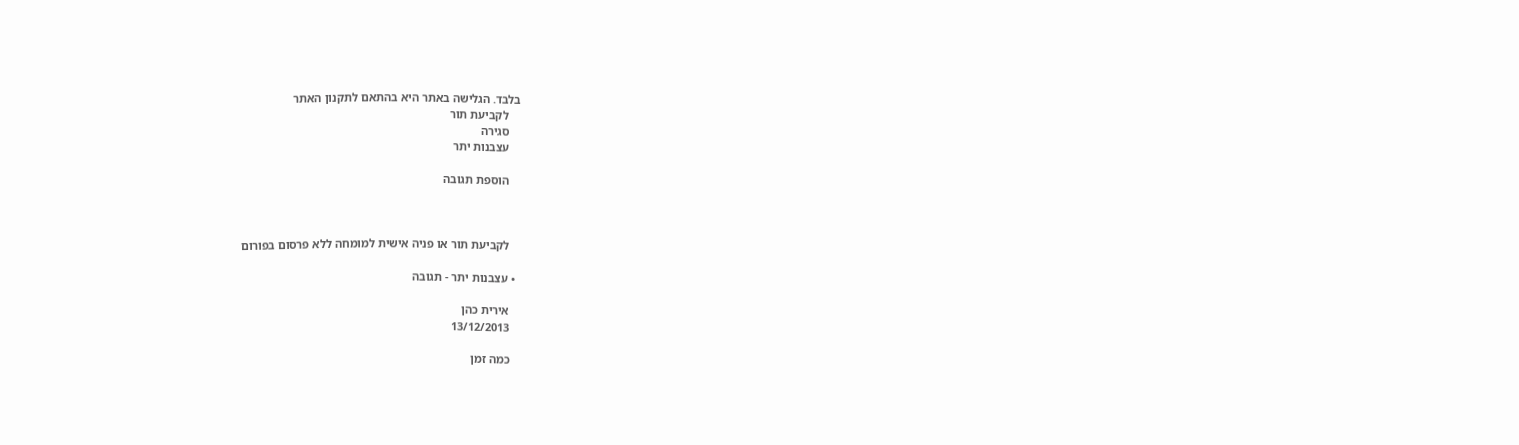בלבד. הגלישה באתר היא בהתאם לתקנון האתר
    לקביעת תור
    סגירה
    עצבנות יתר

    הוספת תגובה



    לקביעת תור או פניה אישית למומחה ללא פרסום בפורום

  • עצבנות יתר - תגובה

    אירית כהן
    13/12/2013

    כמה זמן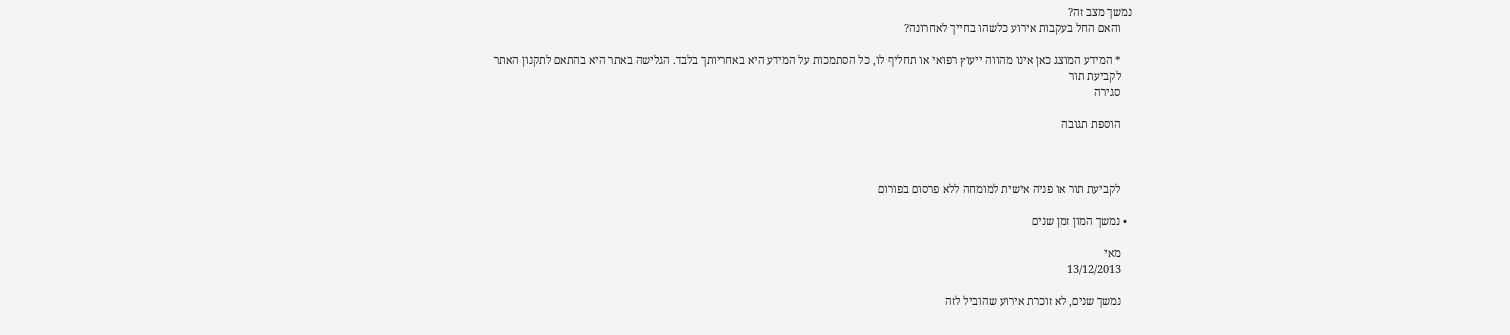נמשך מצב זה?
    והאם החל בעקבות אירוע כלשהו בחייך לאחרונה?

    * המידע המוצג כאן אינו מהווה ייעוץ רפואי או תחליף לו, כל הסתמכות על המידע היא באחריותך בלבד. הגלישה באתר היא בהתאם לתקנון האתר
    לקביעת תור
    סגירה

    הוספת תגובה



    לקביעת תור או פניה אישית למומחה ללא פרסום בפורום

  • נמשך המון זמן שנים

    מאי
    13/12/2013

    נמשך שנים, לא זוכרת אירוע שהוביל לזה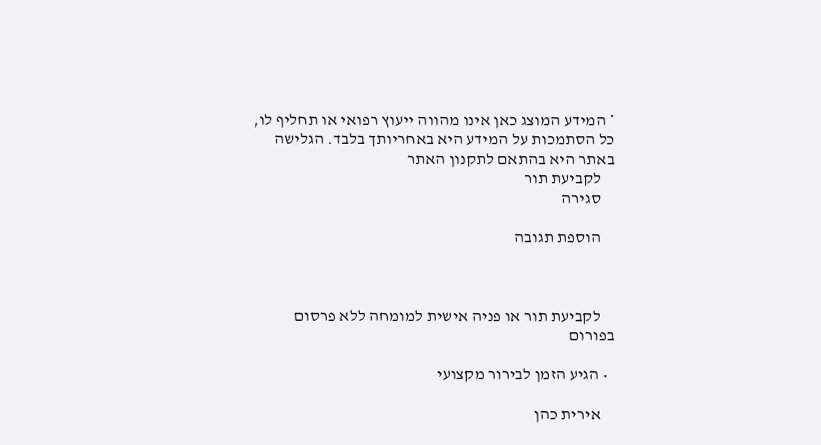* המידע המוצג כאן אינו מהווה ייעוץ רפואי או תחליף לו, כל הסתמכות על המידע היא באחריותך בלבד. הגלישה באתר היא בהתאם לתקנון האתר
    לקביעת תור
    סגירה

    הוספת תגובה



    לקביעת תור או פניה אישית למומחה ללא פרסום בפורום

  • הגיע הזמן לבירור מקצועי

    אירית כהן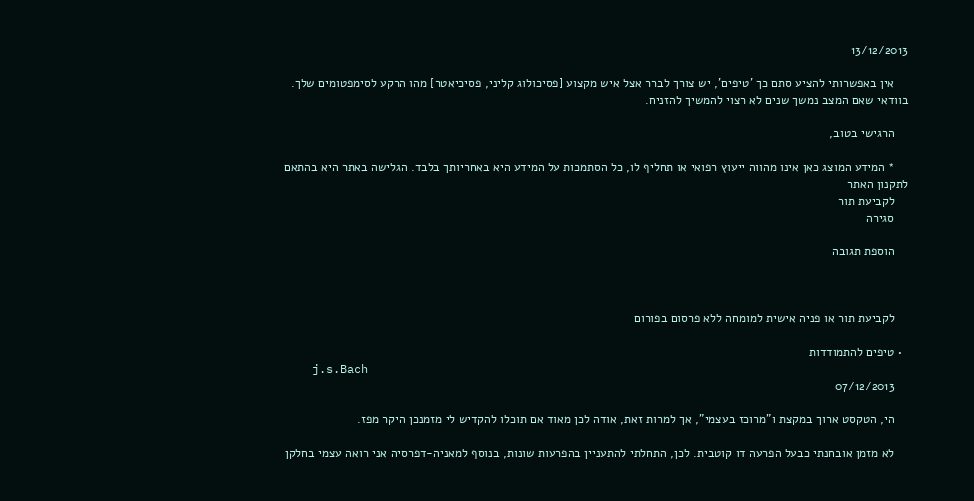13/12/2013

    אין באפשרותי להציע סתם כך 'טיפים', יש צורך לברר אצל איש מקצוע [פסיכולוג קליני, פסיכיאטר] מהו הרקע לסימפטומים שלך. בוודאי שאם המצב נמשך שנים לא רצוי להמשיך להזניח.

    הרגישי בטוב,

    * המידע המוצג כאן אינו מהווה ייעוץ רפואי או תחליף לו, כל הסתמכות על המידע היא באחריותך בלבד. הגלישה באתר היא בהתאם לתקנון האתר
    לקביעת תור
    סגירה

    הוספת תגובה



    לקביעת תור או פניה אישית למומחה ללא פרסום בפורום

  • טיפים להתמודדות
    j.s.Bach
    07/12/2013

    הי, הטקסט ארוך במקצת ו"מרוכז בעצמי", אך למרות זאת, אודה לכן מאוד אם תוכלו להקדיש לי מזמנכן היקר מפז.

    לא מזמן אובחנתי כבעל הפרעה דו קוטבית. לכן, התחלתי להתעניין בהפרעות שונות, בנוסף למאניה-דפרסיה אני רואה עצמי בחלקן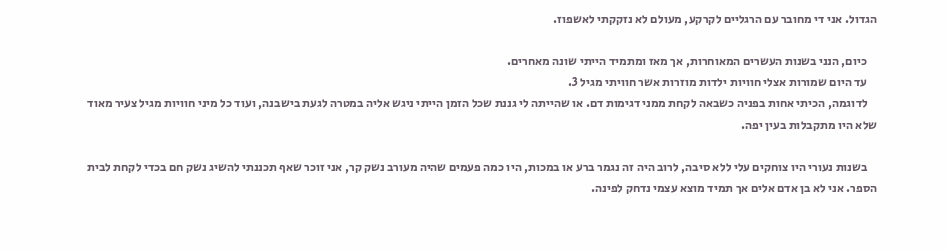הגדול. אני די מחובר עם הרגליים לקרקע, מעולם לא נזקקתי לאשפוז.

    כיום, הנני בשנות העשרים המאוחרות, אך מאז ומתמיד הייתי שונה מאחרים.
    עד היום שמורות אצלי חוויות ילדות מוזרות אשר חוויתי מגיל 3.
    לדוגמה, הכיתי אחות בפניה כשבאה לקחת ממני דגימות דם. או שהייתה לי גננת שכל הזמן הייתי ניגש אליה במטרה לגעת בישבנה, ועוד כל מיני חוויות מגיל צעיר מאוד שלא היו מתקבלות בעין יפה.

    בשנות נעורי היו צוחקים עלי ללא סיבה, לרוב היה זה נגמר ברע או במכות, היו כמה פעמים שהיה מעורב נשק קר, אני זוכר שאף תכננתי להשיג נשק חם בכדי לקחת לבית הספר. אני לא בן אדם אלים אך תמיד מוצא עצמי נדחק לפינה.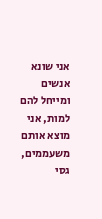אני שונא אנשים ומייחל להם למות, אני מוצא אותם משעממים, גסי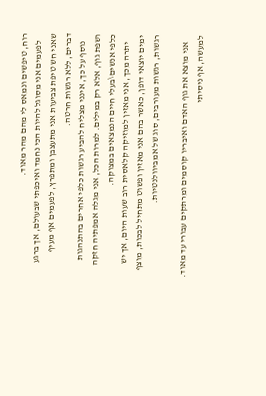רוח, טיפשים ונמאס לי מהם מהר מאוד.
    לפעמים אני מסוגל להיות הכי נחמד ואיכפתי שבעולם, אך ברגע שאני חש טיפת צביעות אני מתעצבן ומתפרץ, לפעמים אף מעיף דברים, ללא רגשות חרטה.
    נוסף על כך, אינני מצליח להביע רגשות כלפי אחרים בהתנהגות ושפת גוף, אלא רק במילים. למרות הכל, אני מגלה אמפתיה חזקה כלפי אנשים\בעלי חיים הנמצאים במצוקה.
    יתרה מכך, אני מאזין למוזיקה קלאסית רוב שעות היום, אך יש ימים יוצאי דופן, כאשר בהם אני מאזין ופשוט מתחיל לבכות, מוצף רגשות, רגשות מעורבים, סוג של אמביוולנטיות.

    אני מוצא את גוף האדם ואיבריו קוסמים ומרתקים עבורי עד מאוד. למעשה, אף ניסיתי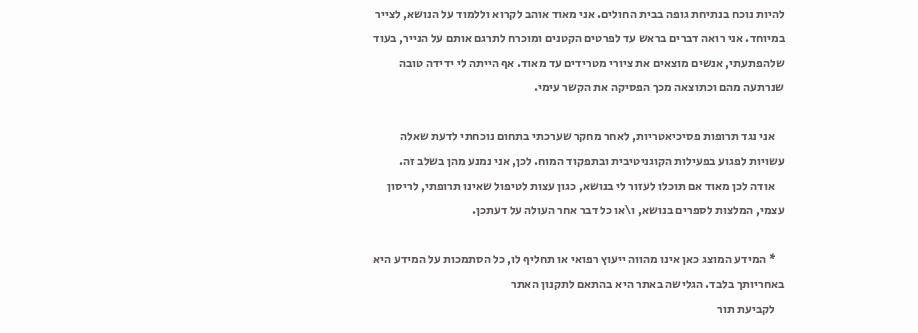להיות נוכח בנתיחת גופה בבית החולים. אני מאוד אוהב לקרוא וללמוד על הנושא, לצייר במיוחד. אני רואה דברים בראש עד לפרטים הקטנים ומוכרח לתרגם אותם על הנייר, בעוד שלהפתעתי, אנשים מוצאים את ציורי מטרידים עד מאוד. אף הייתה לי ידידה טובה שנרתעה מהם וכתוצאה מכך הפסיקה את הקשר עימי.

    אני נגד תרופות פסיכיאטריות, לאחר מחקר שערכתי בתחום נוכחתי לדעת שאלה עשויות לפגוע בפעילות הקוגניטיבית ובתפקוד המוח. לכן, אני נמנע מהן בשלב זה.
    אודה לכן מאוד אם תוכלו לעזור לי בנושא, כגון עצות לטיפול שאינו תרופתי, לריסון עצמי, המלצות לספרים בנושא, ו\או כל דבר אחר העולה על דעתכן.

    * המידע המוצג כאן אינו מהווה ייעוץ רפואי או תחליף לו, כל הסתמכות על המידע היא באחריותך בלבד. הגלישה באתר היא בהתאם לתקנון האתר
    לקביעת תור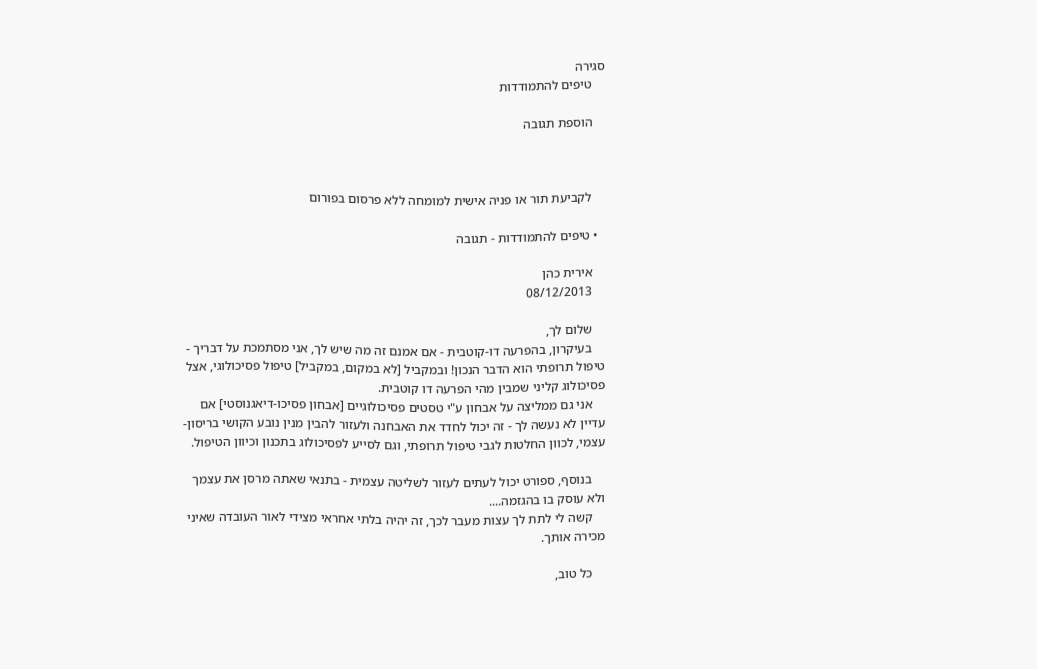סגירה
    טיפים להתמודדות

    הוספת תגובה



    לקביעת תור או פניה אישית למומחה ללא פרסום בפורום

  • טיפים להתמודדות - תגובה

    אירית כהן
    08/12/2013

    שלום לך,
    בעיקרון, בהפרעה דו-קוטבית - אם אמנם זה מה שיש לך, אני מסתמכת על דבריך - טיפול תרופתי הוא הדבר הנכון! ובמקביל [לא במקום, במקביל] טיפול פסיכולוגי, אצל פסיכולוג קליני שמבין מהי הפרעה דו קוטבית.
    אני גם ממליצה על אבחון ע"י טסטים פסיכולוגיים [אבחון פסיכו-דיאגנוסטי] אם עדיין לא נעשה לך - זה יכול לחדד את האבחנה ולעזור להבין מנין נובע הקושי בריסון-עצמי, לכוון החלטות לגבי טיפול תרופתי, וגם לסייע לפסיכולוג בתכנון וכיוון הטיפול.

    בנוסף, ספורט יכול לעתים לעזור לשליטה עצמית - בתנאי שאתה מרסן את עצמך ולא עוסק בו בהגזמה....
    קשה לי לתת לך עצות מעבר לכך, זה יהיה בלתי אחראי מצידי לאור העובדה שאיני מכירה אותך.

    כל טוב,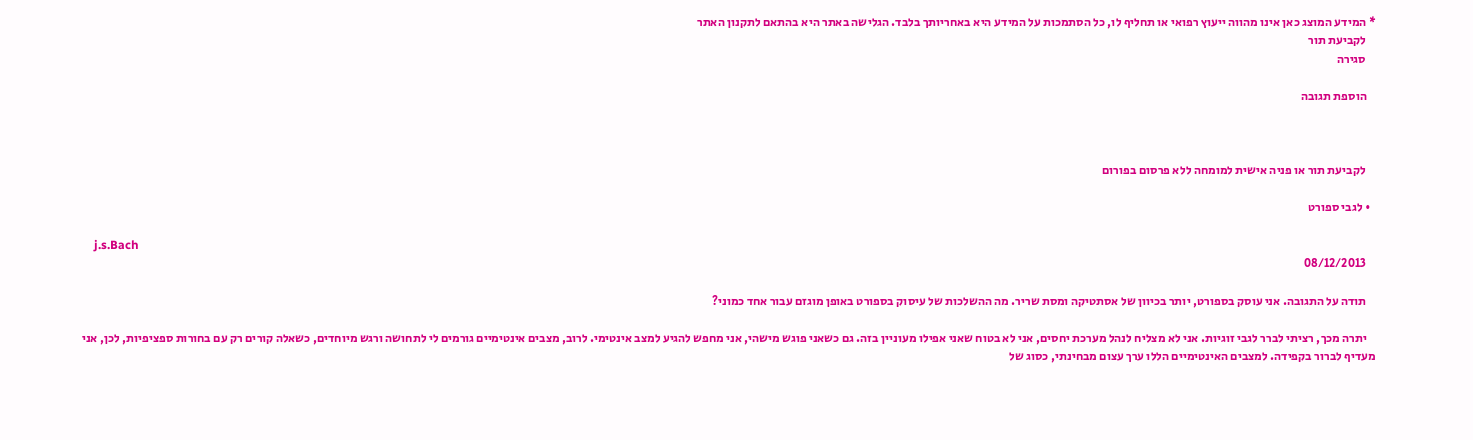* המידע המוצג כאן אינו מהווה ייעוץ רפואי או תחליף לו, כל הסתמכות על המידע היא באחריותך בלבד. הגלישה באתר היא בהתאם לתקנון האתר
    לקביעת תור
    סגירה

    הוספת תגובה



    לקביעת תור או פניה אישית למומחה ללא פרסום בפורום

  • לגבי ספורט

    j.s.Bach
    08/12/2013

    תודה על התגובה. אני עוסק בספורט, יותר בכיוון של אסתטיקה ומסת שריר. מה ההשלכות של עיסוק בספורט באופן מוגזם עבור אחד כמוני?

    יתרה מכך, רציתי לברר לגבי זוגיות. אני לא מצליח לנהל מערכת יחסים, אני לא בטוח שאני אפילו מעוניין בזה. גם כשאני פוגש מישהי, אני מחפש להגיע למצב אינטימי. לרוב, מצבים אינטימיים גורמים לי לתחושה ורגש מיוחדים, כשאלה קורים רק עם בחורות ספציפיות, לכן, אני מעדיף לברור בקפידה. למצבים האינטימיים הללו ערך עצום מבחינתי, כסוג של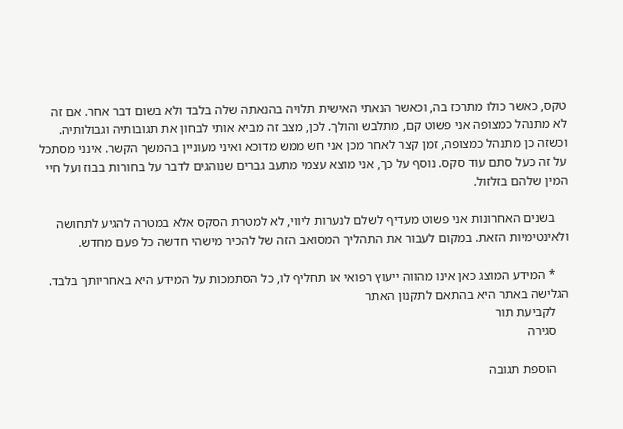טקס, כאשר כולו מתרכז בה, וכאשר הנאתי האישית תלויה בהנאתה שלה בלבד ולא בשום דבר אחר. אם זה לא מתנהל כמצופה אני פשוט קם, מתלבש והולך. לכן, מצב זה מביא אותי לבחון את תגובותיה וגבולותיה. וכשזה כן מתנהל כמצופה, זמן קצר לאחר מכן אני חש ממש מדוכא ואיני מעוניין בהמשך הקשר. אינני מסתכל על זה כעל סתם עוד סקס. נוסף על כך, אני מוצא עצמי מתעב גברים שנוהגים לדבר על בחורות בבוז ועל חיי המין שלהם בזלזול.

    בשנים האחרונות אני פשוט מעדיף לשלם לנערות ליווי, לא למטרת הסקס אלא במטרה להגיע לתחושה ולאינטימיות הזאת. במקום לעבור את התהליך המסואב הזה של להכיר מישהי חדשה כל פעם מחדש.

    * המידע המוצג כאן אינו מהווה ייעוץ רפואי או תחליף לו, כל הסתמכות על המידע היא באחריותך בלבד. הגלישה באתר היא בהתאם לתקנון האתר
    לקביעת תור
    סגירה

    הוספת תגובה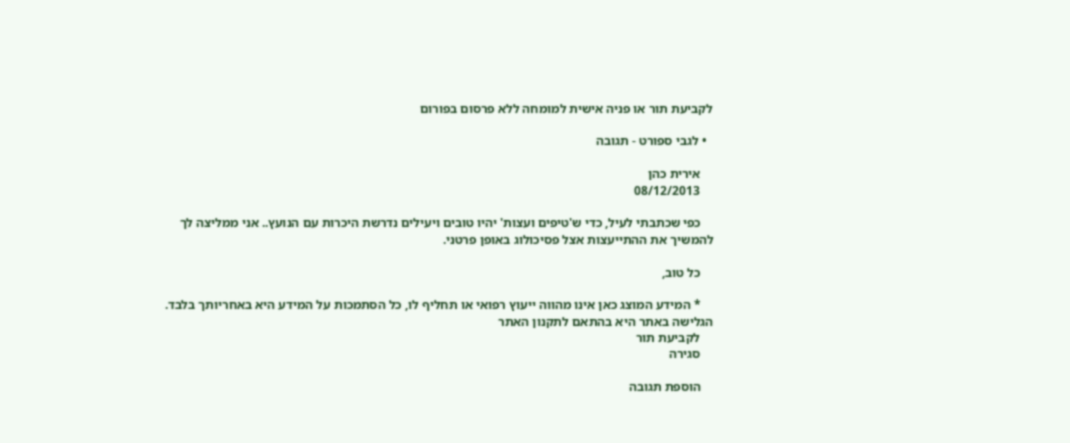לקביעת תור או פניה אישית למומחה ללא פרסום בפורום

  • לגבי ספורט - תגובה

    אירית כהן
    08/12/2013

    כפי שכתבתי לעיל, כדי ש'טיפים ועצות' יהיו טובים ויעילים נדרשת היכרות עם הנועץ.. אני ממליצה לך להמשיך את ההתייעצות אצל פסיכולוג באופן פרטני.

    כל טוב,

    * המידע המוצג כאן אינו מהווה ייעוץ רפואי או תחליף לו, כל הסתמכות על המידע היא באחריותך בלבד. הגלישה באתר היא בהתאם לתקנון האתר
    לקביעת תור
    סגירה

    הוספת תגובה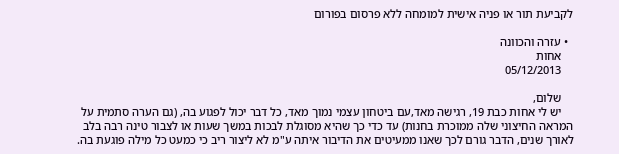לקביעת תור או פניה אישית למומחה ללא פרסום בפורום

  • עזרה והכוונה
    אחות
    05/12/2013

    שלום,
    יש לי אחות כבת 19, רגישה מאד,עם ביטחון עצמי נמוך מאד, כל דבר יכול לפגוע בה, (גם הערה סתמית על המראה החיצוני שלה ממוכרת בחנות) עד כדי כך שהיא מסוגלת לבכות במשך שעות או לצבור טינה רבה בלב לאורך שנים, הדבר גורם לכך שאנו ממעיטים את הדיבור איתה ע"מ לא ליצור ריב כי כמעט כל מילה פוגעת בה.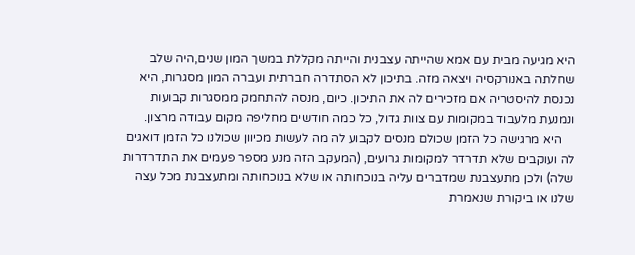היא מגיעה מבית עם אמא שהייתה עצבנית והייתה מקללת במשך המון שנים,היה שלב שחלתה באנורקסיה ויצאה מזה. בתיכון לא הסתדרה חברתית ועברה המון מסגרות, היא נכנסת להיסטריה אם מזכירים לה את התיכון. כיום, מנסה להתחמק ממסגרות קבועות ונמנעת מלעבוד במקומות עם צוות גדול, כל כמה חודשים מחליפה מקום עבודה מרצון.
    היא מרגישה כל הזמן שכולם מנסים לקבוע לה מה לעשות מכיוון שכולנו כל הזמן דואגים לה ועוקבים שלא תדרדר למקומות גרועים, (המעקב הזה מנע מספר פעמים את התדרדרות שלה) ולכן מתעצבנת שמדברים עליה בנוכחותה או שלא בנוכחותה ומתעצבנת מכל עצה שלנו או ביקורת שנאמרת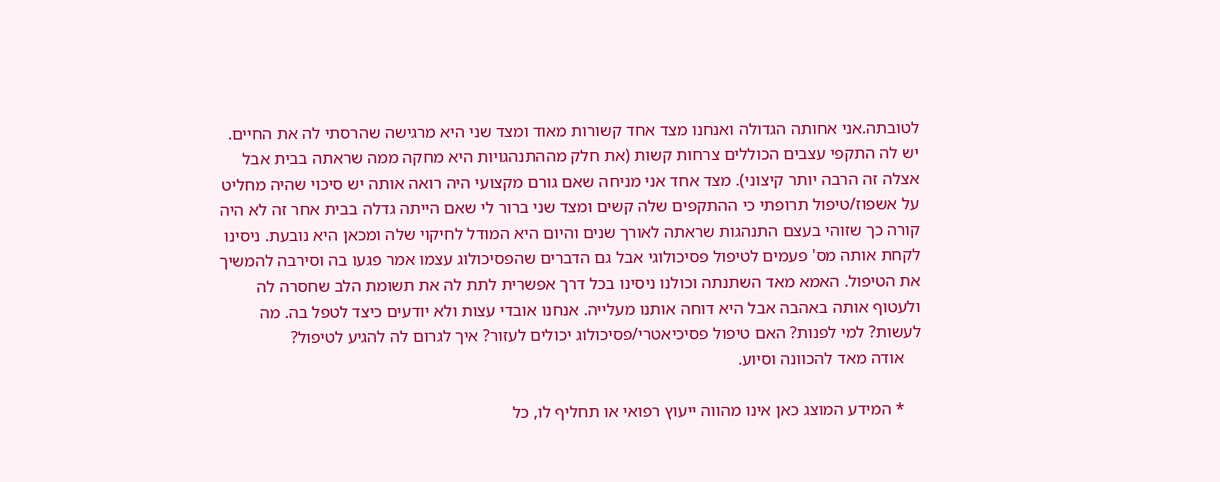לטובתה.אני אחותה הגדולה ואנחנו מצד אחד קשורות מאוד ומצד שני היא מרגישה שהרסתי לה את החיים. יש לה התקפי עצבים הכוללים צרחות קשות (את חלק מההתנהגויות היא מחקה ממה שראתה בבית אבל אצלה זה הרבה יותר קיצוני). מצד אחד אני מניחה שאם גורם מקצועי היה רואה אותה יש סיכוי שהיה מחליט על אשפוז/טיפול תרופתי כי ההתקפים שלה קשים ומצד שני ברור לי שאם הייתה גדלה בבית אחר זה לא היה קורה כך שזוהי בעצם התנהגות שראתה לאורך שנים והיום היא המודל לחיקוי שלה ומכאן היא נובעת. ניסינו לקחת אותה מס' פעמים לטיפול פסיכולוגי אבל גם הדברים שהפסיכולוג עצמו אמר פגעו בה וסירבה להמשיך את הטיפול. האמא מאד השתנתה וכולנו ניסינו בכל דרך אפשרית לתת לה את תשומת הלב שחסרה לה ולעטוף אותה באהבה אבל היא דוחה אותנו מעלייה. אנחנו אובדי עצות ולא יודעים כיצד לטפל בה. מה לעשות? למי לפנות? האם טיפול פסיכיאטרי/פסיכולוג יכולים לעזור? איך לגרום לה להגיע לטיפול?
    אודה מאד להכוונה וסיוע.

    * המידע המוצג כאן אינו מהווה ייעוץ רפואי או תחליף לו, כל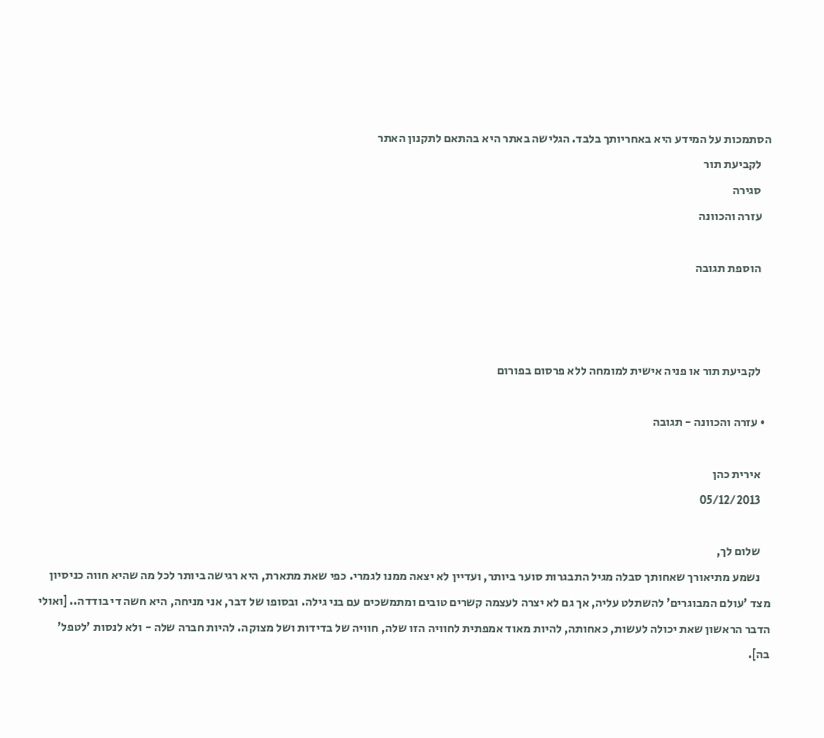הסתמכות על המידע היא באחריותך בלבד. הגלישה באתר היא בהתאם לתקנון האתר
    לקביעת תור
    סגירה
    עזרה והכוונה

    הוספת תגובה



    לקביעת תור או פניה אישית למומחה ללא פרסום בפורום

  • עזרה והכוונה - תגובה

    אירית כהן
    05/12/2013

    שלום לך,
    נשמע מתיאורך שאחותך סבלה מגיל התבגרות סוער ביותר, ועדיין לא יצאה ממנו לגמרי. כפי שאת מתארת, היא רגישה ביותר לכל מה שהיא חווה כניסיון מצד 'עולם המבוגרים' להשתלט עליה, אך גם לא יצרה לעצמה קשרים טובים ומתמשכים עם בני גילה. ובסופו של דבר, אני מניחה, היא חשה די בודדה.. [ואולי הדבר הראשון שאת יכולה לעשות, כאחותה, להיות מאוד אמפתית לחוויה הזו שלה, חוויה של בדידות ושל מצוקה. להיות חברה שלה - ולא לנסות 'לטפל' בה].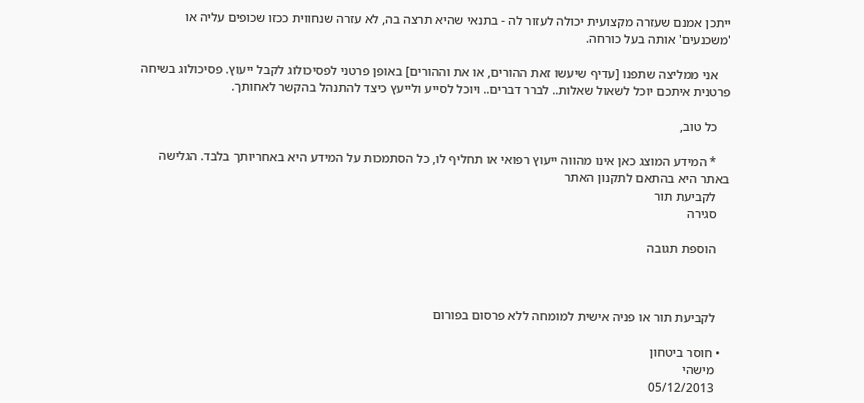ייתכן אמנם שעזרה מקצועית יכולה לעזור לה - בתנאי שהיא תרצה בה, לא עזרה שנחווית ככזו שכופים עליה או 'משכנעים' אותה בעל כורחה.

    אני ממליצה שתפנו [עדיף שיעשו זאת ההורים, או את וההורים] באופן פרטני לפסיכולוג לקבל ייעוץ. פסיכולוג בשיחה פרטנית איתכם יוכל לשאול שאלות.. לברר דברים.. ויוכל לסייע ולייעץ כיצד להתנהל בהקשר לאחותך.

    כל טוב,

    * המידע המוצג כאן אינו מהווה ייעוץ רפואי או תחליף לו, כל הסתמכות על המידע היא באחריותך בלבד. הגלישה באתר היא בהתאם לתקנון האתר
    לקביעת תור
    סגירה

    הוספת תגובה



    לקביעת תור או פניה אישית למומחה ללא פרסום בפורום

  • חוסר ביטחון
    מישהי
    05/12/2013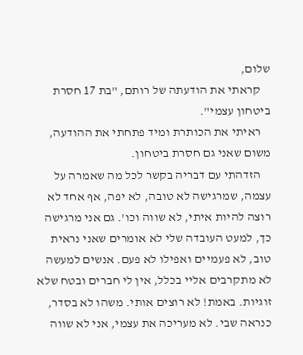שלום,
    קראתי את הודעתה של רותם, "בת 17 חסרת ביטחון עצמי".
    ראיתי את הכותרת ומיד פתחתי את ההודעה, משום שאני גם חסרת ביטחון.
    הזדהתי עם דבריה בקשר לכל מה שאמרה על עצמה, שמרגישה לא טובה, לא יפה, אף אחד לא רוצה להיות איתי, לא שווה וכו'. גם אני מרגישה כך, למעט העובדה שלי לא אומרים שאני נראית טוב, לא פעמיים ואפילו לא פעם. אנשים למעשה לא מתקרבים אליי בכלל, אין לי חברים ובטח שלא זוגיות. באמת! לא רוצים אותי. משהו לא בסדר, כנראה שבי. לא מעריכה את עצמי, אני לא שווה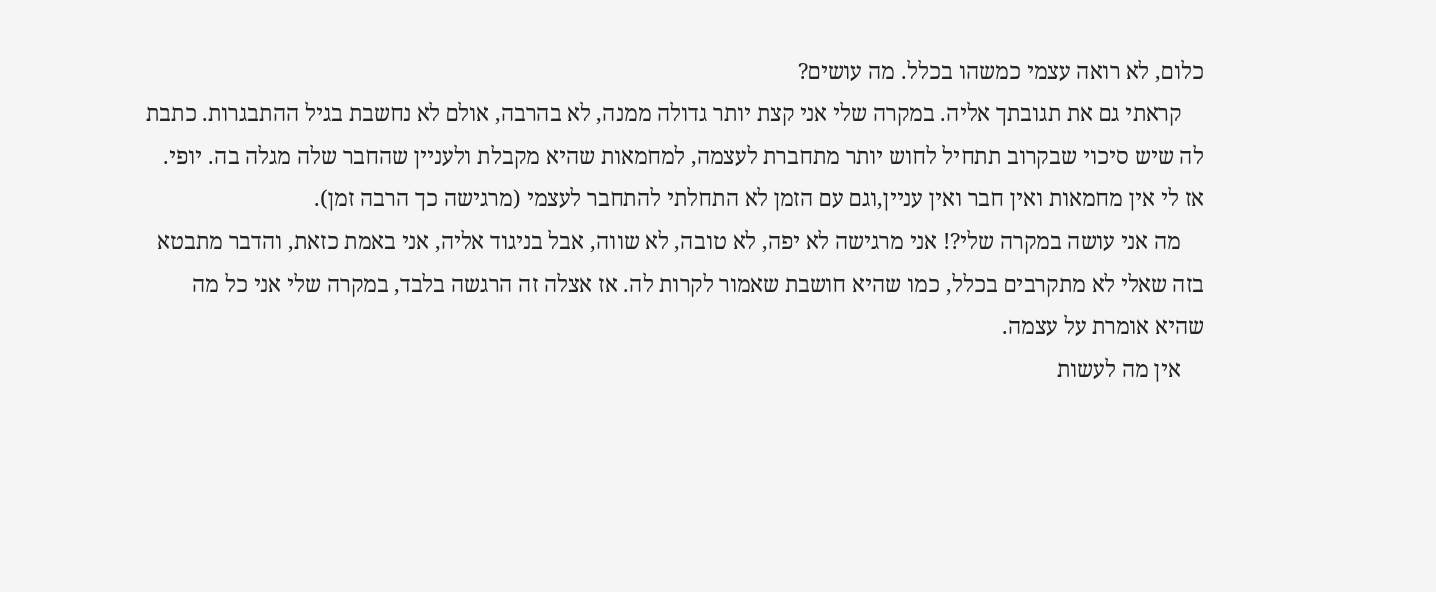כלום, לא רואה עצמי כמשהו בכלל. מה עושים?
    קראתי גם את תגובתך אליה. במקרה שלי אני קצת יותר גדולה ממנה, לא בהרבה, אולם לא נחשבת בגיל ההתבגרות. כתבת לה שיש סיכוי שבקרוב תתחיל לחוש יותר מתחברת לעצמה, למחמאות שהיא מקבלת ולעניין שהחבר שלה מגלה בה. יופי. אז לי אין מחמאות ואין חבר ואין עניין,וגם עם הזמן לא התחלתי להתחבר לעצמי (מרגישה כך הרבה זמן).
    מה אני עושה במקרה שלי?! אני מרגישה לא יפה, לא טובה, לא שווה, אבל בניגוד אליה, אני באמת כזאת, והדבר מתבטא בזה שאלי לא מתקרבים בכלל, כמו שהיא חושבת שאמור לקרות לה. אז אצלה זה הרגשה בלבד, במקרה שלי אני כל מה שהיא אומרת על עצמה.
    אין מה לעשות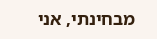מבחינתי, אני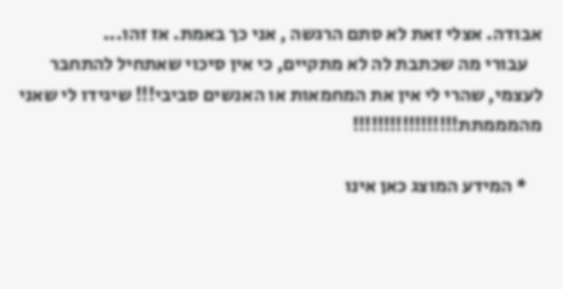אבודה. אצלי זאת לא סתם הרגשה , אני כך באמת. אז זהו...
    עבורי מה שכתבת לה לא מתקיים, כי אין סיכוי שאתחיל להתחבר לעצמי, שהרי לי אין את המחמאות או האנשים סביבי!!! שיגידו לי שאני מהמממתת!!!!!!!!!!!!!!!!!

    * המידע המוצג כאן אינו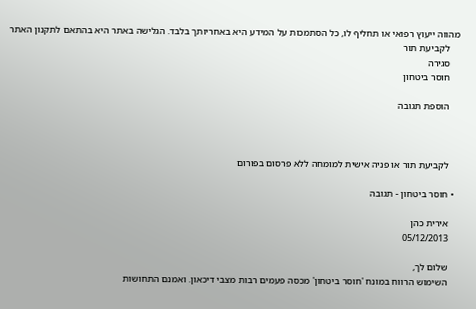מהווה ייעוץ רפואי או תחליף לו, כל הסתמכות על המידע היא באחריותך בלבד. הגלישה באתר היא בהתאם לתקנון האתר
    לקביעת תור
    סגירה
    חוסר ביטחון

    הוספת תגובה



    לקביעת תור או פניה אישית למומחה ללא פרסום בפורום

  • חוסר ביטחון - תגובה

    אירית כהן
    05/12/2013

    שלום לך,
    השימוש הרווח במונח 'חוסר ביטחון' מכסה פעמים רבות מצבי דיכאון. ואמנם התחושות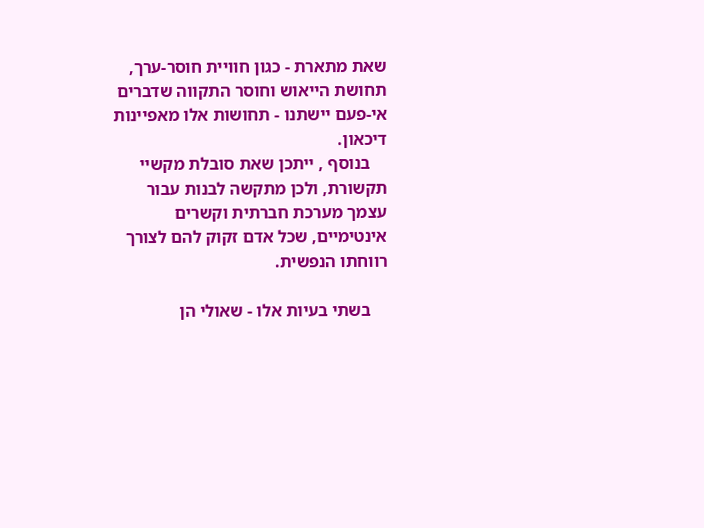שאת מתארת - כגון חוויית חוסר-ערך, תחושת הייאוש וחוסר התקווה שדברים אי-פעם יישתנו - תחושות אלו מאפיינות דיכאון.
    בנוסף , ייתכן שאת סובלת מקשיי תקשורת, ולכן מתקשה לבנות עבור עצמך מערכת חברתית וקשרים אינטימיים, שכל אדם זקוק להם לצורך רווחתו הנפשית.

    בשתי בעיות אלו - שאולי הן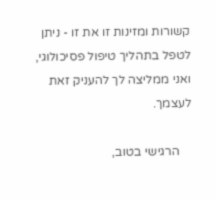קשורות ומזינות זו את זו - ניתן לטפל בתהליך טיפול פסיכולוגי, ואני ממליצה לך להעניק זאת לעצמך.

    הרגישי בטוב,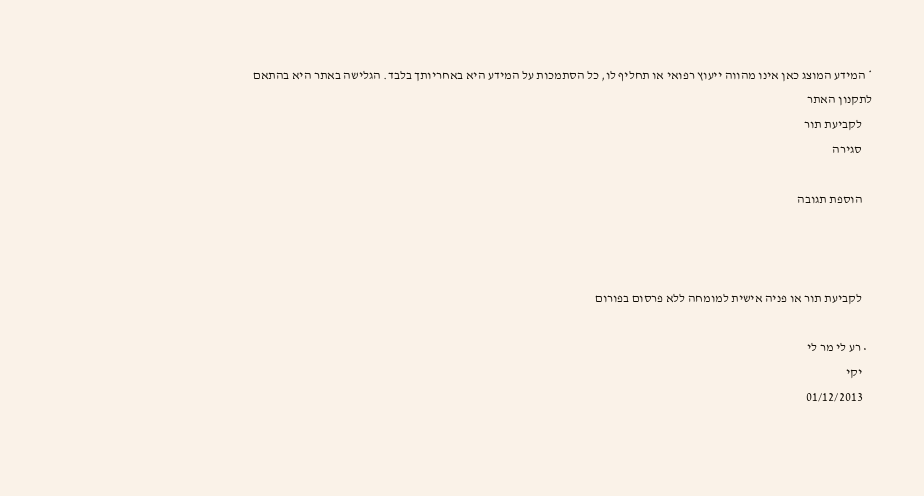* המידע המוצג כאן אינו מהווה ייעוץ רפואי או תחליף לו, כל הסתמכות על המידע היא באחריותך בלבד. הגלישה באתר היא בהתאם לתקנון האתר
    לקביעת תור
    סגירה

    הוספת תגובה



    לקביעת תור או פניה אישית למומחה ללא פרסום בפורום

  • רע לי מר לי
    יקי
    01/12/2013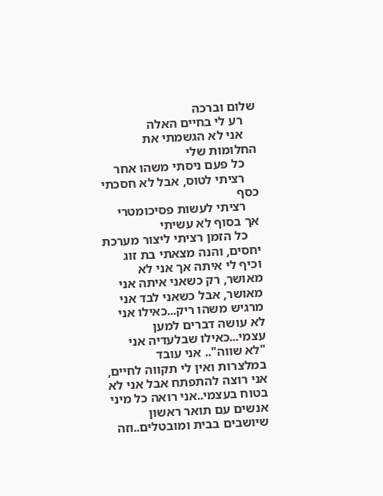שלום וברכה
    רע לי בחיים האלה
    אני לא הגשמתי את החלומות שלי
    כל פעם ניסתי משהו אחר
    רציתי לטוס, אבל לא חסכתי כסף
    רציתי לעשות פסיכומטרי אך בסוף לא עשיתי
    כל הזמן רציתי ליצור מערכת יחסים, והנה מצאתי בת זוג וכיף לי איתה אך אני לא מאושר, רק כשאני איתה אני מאושר, אבל כשאני לבד אני מרגיש משהו ריק...כאילו אני לא עושה דברים למען עצמי...כאילו שבלעדיה אני "לא שווה".. אני עובד במלצרות ואין לי תקווה לחיים, אני רוצה להתפתח אבל אני לא בטוח בעצמי..אני רואה כל מיני אנשים עם תואר ראשון שיושבים בבית ומובטלים..וזה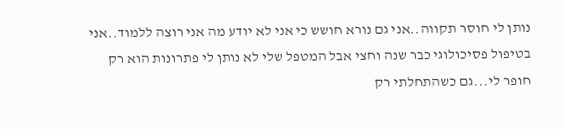נותן לי חוסר תקווה..אני גם נורא חושש כי אני לא יודע מה אני רוצה ללמוד..אני בטיפול פסיכולוגי כבר שנה וחצי אבל המטפל שלי לא נותן לי פתרונות הוא רק חופר לי...גם כשהתחלתי רק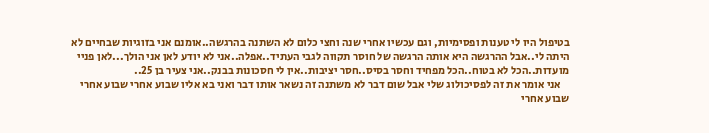בטיפול היו לי טענות ופסימיות, וגם עכשיו אחרי שנה וחצי כלום לא השתנה בהרגשה..אומנם אני בזוגיות שבחיים לא היתה לי..אבל ההרגשה היא אותה הרגשה של חוסר תקווה לגבי העתיד..אפלה..אני לא יודע לאן אני הולך...לאן פניי מועדות..הכל לא בטוח..הכל מפחיד וחסר בסיס..חסר יציבות..אין לי חסכונות בבנק..אני צעיר בן 25..
    אני אומר את זה לפסיכולוג שלי אבל שום דבר לא משתנה זה נשאר אותו דבר ואני בא אליו שבוע אחרי שבוע אחרי שבוע אחרי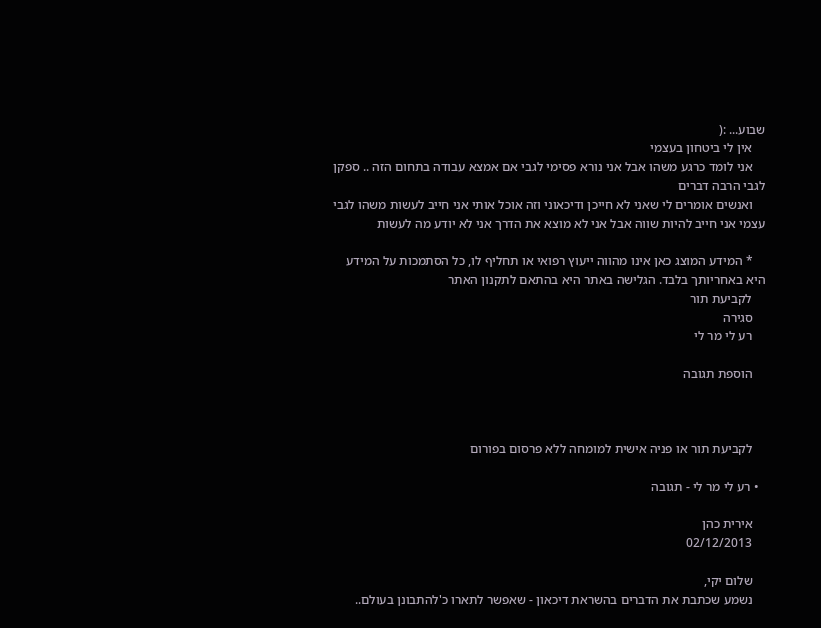שבוע... :(
    אין לי ביטחון בעצמי
    אני לומד כרגע משהו אבל אני נורא פסימי לגבי אם אמצא עבודה בתחום הזה .. ספקן לגבי הרבה דברים
    ואנשים אומרים לי שאני לא חייכן ודיכאוני וזה אוכל אותי אני חייב לעשות משהו לגבי עצמי אני חייב להיות שווה אבל אני לא מוצא את הדרך אני לא יודע מה לעשות

    * המידע המוצג כאן אינו מהווה ייעוץ רפואי או תחליף לו, כל הסתמכות על המידע היא באחריותך בלבד. הגלישה באתר היא בהתאם לתקנון האתר
    לקביעת תור
    סגירה
    רע לי מר לי

    הוספת תגובה



    לקביעת תור או פניה אישית למומחה ללא פרסום בפורום

  • רע לי מר לי - תגובה

    אירית כהן
    02/12/2013

    שלום יקי,
    נשמע שכתבת את הדברים בהשראת דיכאון - שאפשר לתארו כ'להתבונן בעולם..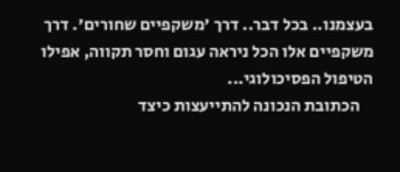בעצמנו.. בכל דבר.. דרך 'משקפיים שחורים'. דרך משקפיים אלו הכל ניראה עגום וחסר תקווה, אפילו הטיפול הפסיכולוגי...
    הכתובת הנכונה להתייעצות כיצד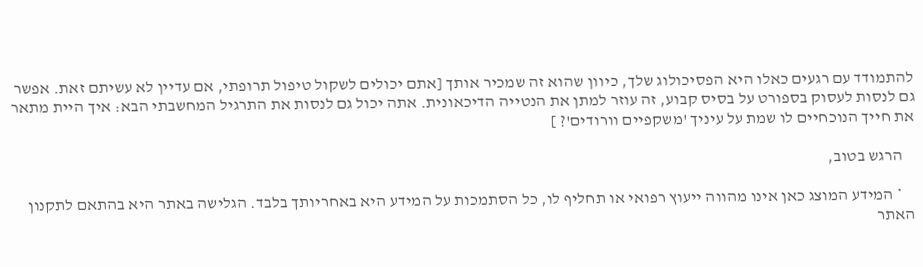להתמודד עם רגעים כאלו היא הפסיכולוג שלך, כיוון שהוא זה שמכיר אותך [אתם יכולים לשקול טיפול תרופתי, אם עדיין לא עשיתם זאת. אפשר גם לנסות לעסוק בספורט על בסיס קבוע, זה עוזר למתן את הנטייה הדיכאונית. אתה יכול גם לנסות את התרגיל המחשבתי הבא: איך היית מתאר את חייך הנוכחיים לו שמת על עיניך 'משקפיים וורודים'? ]

    הרגש בטוב,

    * המידע המוצג כאן אינו מהווה ייעוץ רפואי או תחליף לו, כל הסתמכות על המידע היא באחריותך בלבד. הגלישה באתר היא בהתאם לתקנון האתר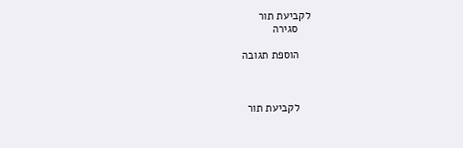לקביעת תור
    סגירה

    הוספת תגובה



    לקביעת תור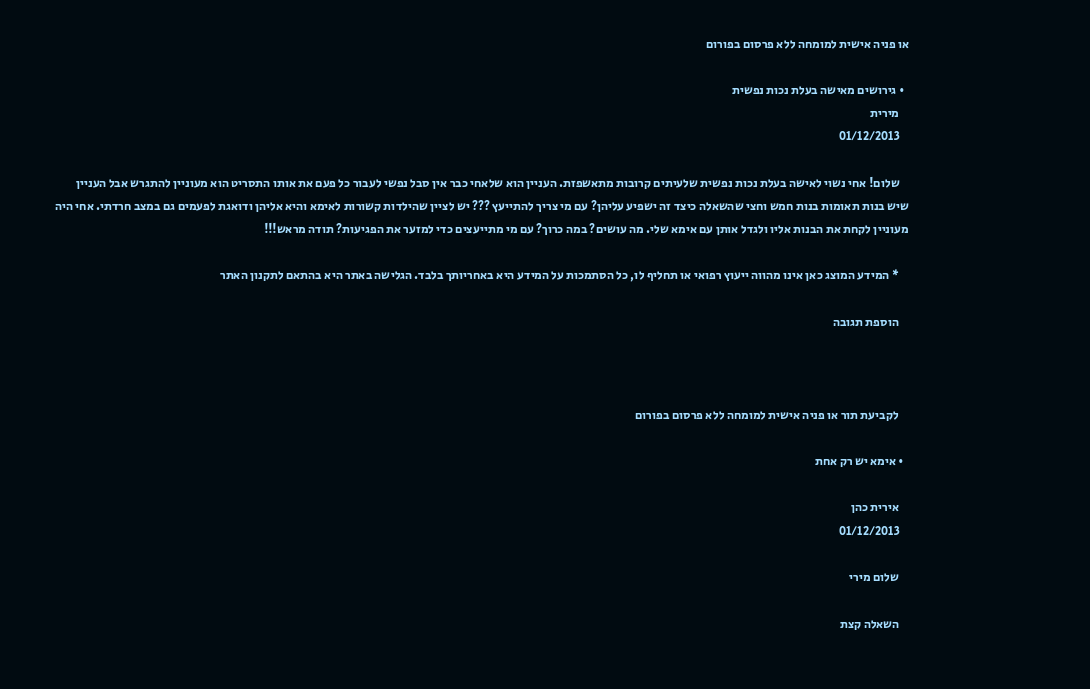או פניה אישית למומחה ללא פרסום בפורום

  • גירושים מאישה בעלת נכות נפשית
    מירית
    01/12/2013

    שלום! אחי נשוי לאישה בעלת נכות נפשית שלעיתים קרובות מתאשפזת. העניין הוא שלאחי כבר אין סבל נפשי לעבור כל פעם את אותו התסריט הוא מעוניין להתגרש אבל העניין שיש בנות תאומות בנות חמש וחצי שהשאלה כיצד זה ישפיע עליהן? עם מי צריך להתייעץ ??? יש לציין שהילדות קשורות לאימא והיא אליהן ודואגת לפעמים גם במצב חרדתי. אחי היה מעוניין לקחת את הבנות אליו ולגדל אותן עם אימא שלי. מה עושים? במה כרוך? עם מי מתייעצים כדי למזער את הפגיעות? תודה מראש!!!

    * המידע המוצג כאן אינו מהווה ייעוץ רפואי או תחליף לו, כל הסתמכות על המידע היא באחריותך בלבד. הגלישה באתר היא בהתאם לתקנון האתר

    הוספת תגובה



    לקביעת תור או פניה אישית למומחה ללא פרסום בפורום

  • אימא יש רק אחת

    אירית כהן
    01/12/2013

    שלום מירי

    השאלה קצת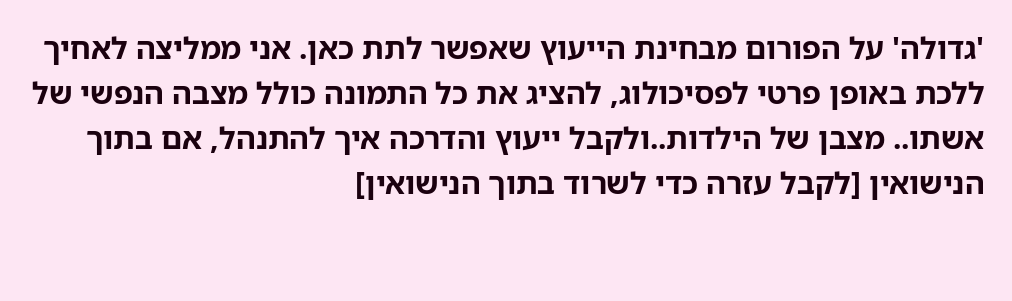'גדולה' על הפורום מבחינת הייעוץ שאפשר לתת כאן. אני ממליצה לאחיך ללכת באופן פרטי לפסיכולוג, להציג את כל התמונה כולל מצבה הנפשי של אשתו.. מצבן של הילדות..ולקבל ייעוץ והדרכה איך להתנהל, אם בתוך הנישואין [לקבל עזרה כדי לשרוד בתוך הנישואין]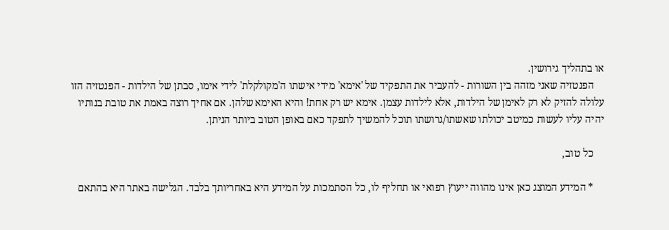או בתהליך גירושין.
    הפנטזיה שאני מזהה בין השורות - להעביר את התפקיד של 'אימא' מידי אישתו ה'מקולקלת' לידי אימו, סבתן של הילדות - הפנטזיה הזו עלולה להזיק לא רק לאימן של הילדות, אלא לילדות עצמן. אימא יש רק אחת! והיא האימא שלהן. אם אחיך רוצה באמת את טובת בנותיו יהיה עליו לעשות כמיטב יכולתו שאשתו/גרושתו תוכל להמשיך לתפקד כאם באופן הטוב ביותר הניתן.

    כל טוב,

    * המידע המוצג כאן אינו מהווה ייעוץ רפואי או תחליף לו, כל הסתמכות על המידע היא באחריותך בלבד. הגלישה באתר היא בהתאם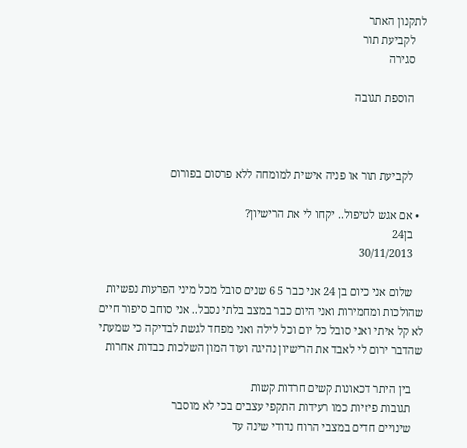לתקנון האתר
    לקביעת תור
    סגירה

    הוספת תגובה



    לקביעת תור או פניה אישית למומחה ללא פרסום בפורום

  • אם אגש לטיפול.. יקחו לי את הרישיון?
    בן24
    30/11/2013

    שלום אני כיום בן 24 אני כבר 5 6 שנים סובל מכל מיני הפרעות נפשיות שהולכות ומחמירות ואני היום כבר במצב בלתי נסבל.. אני סוחב סיפור חיים לא קל איתי ואני סובל כל יום וכל לילה ואני מפחד לגשת לבדיקה כי שמעתי שהדבר ירום לי לאבד את הרישיון נהיגה ועוד המון השלכות כבדות אחרות

    בין היתר דכאונות קשים חרדות קשות
    תגובות פיזיות כמו רעידות התקפי עצבים בכי לא מוסבר
    שינויים חדים במצבי הרוח נדודי שינה עד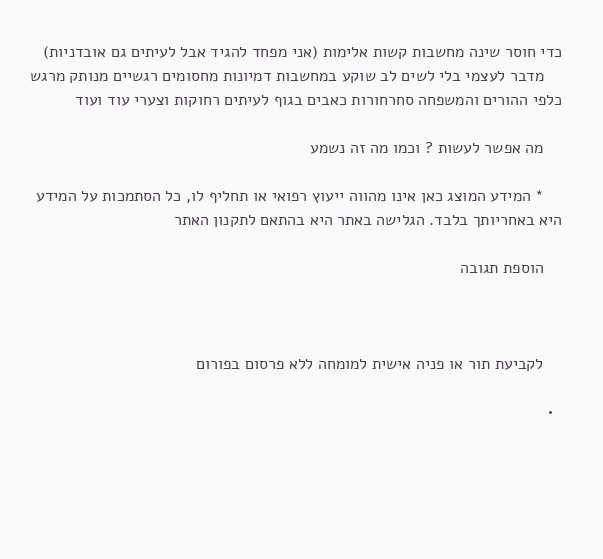כדי חוסר שינה מחשבות קשות אלימות (אני מפחד להגיד אבל לעיתים גם אובדניות)
    מדבר לעצמי בלי לשים לב שוקע במחשבות דמיונות מחסומים רגשיים מנותק מרגש כלפי ההורים והמשפחה סחרחורות כאבים בגוף לעיתים רחוקות וצערי עוד ועוד

    מה אפשר לעשות ? וכמו מה זה נשמע

    * המידע המוצג כאן אינו מהווה ייעוץ רפואי או תחליף לו, כל הסתמכות על המידע היא באחריותך בלבד. הגלישה באתר היא בהתאם לתקנון האתר

    הוספת תגובה



    לקביעת תור או פניה אישית למומחה ללא פרסום בפורום

  •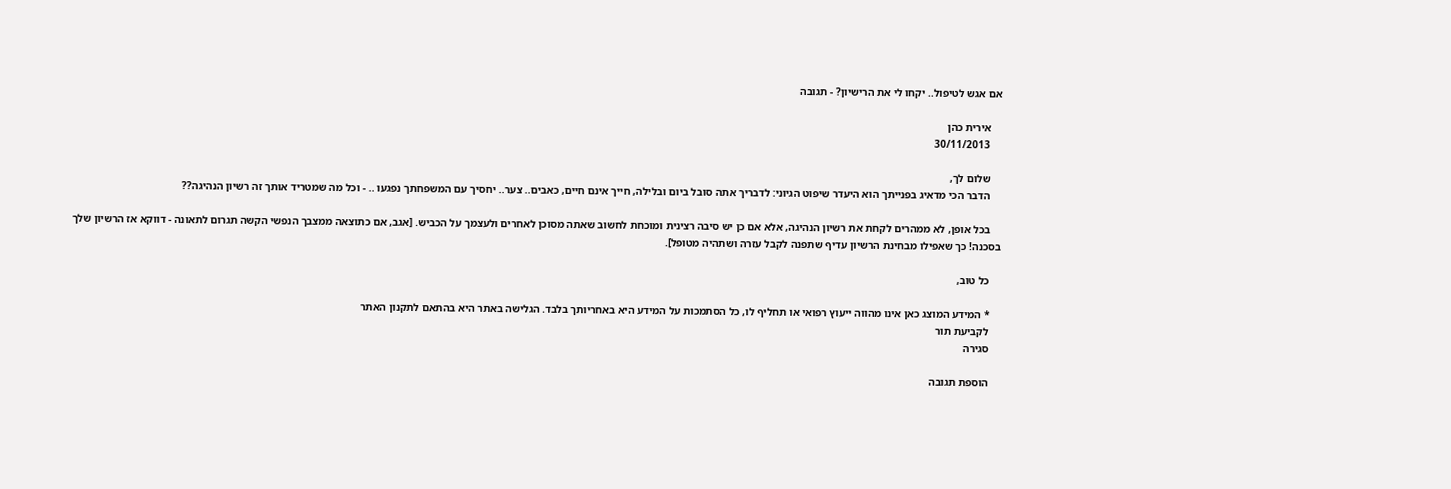אם אגש לטיפול.. יקחו לי את הרישיון? - תגובה

    אירית כהן
    30/11/2013

    שלום לך,
    הדבר הכי מדאיג בפנייתך הוא היעדר שיפוט הגיוני: לדבריך אתה סובל ביום ובלילה, חייך אינם חיים, כאבים.. צער.. יחסיך עם המשפחתך נפגעו .. - וכל מה שמטריד אותך זה רשיון הנהיגה??

    בכל אופן, לא ממהרים לקחת את רשיון הנהיגה, אלא אם כן יש סיבה רצינית ומוכחת לחשוב שאתה מסוכן לאחרים ולעצמך על הכביש. [אגב, אם כתוצאה ממצבך הנפשי הקשה תגרום לתאונה - דווקא אז הרשיון שלך בסכנה! כך שאפילו מבחינת הרשיון עדיף שתפנה לקבל עזרה ושתהיה מטופל].

    כל טוב,

    * המידע המוצג כאן אינו מהווה ייעוץ רפואי או תחליף לו, כל הסתמכות על המידע היא באחריותך בלבד. הגלישה באתר היא בהתאם לתקנון האתר
    לקביעת תור
    סגירה

    הוספת תגובה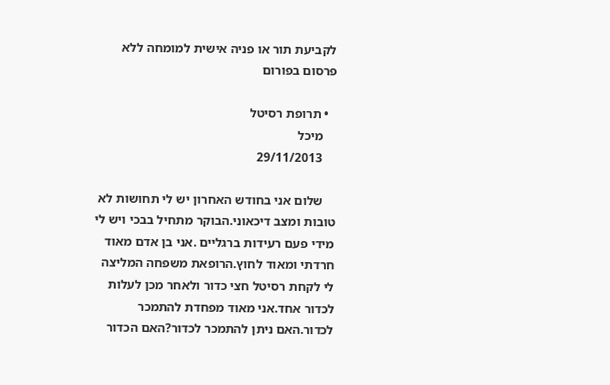לקביעת תור או פניה אישית למומחה ללא פרסום בפורום

  • תרופת רסיטל
    מיכל
    29/11/2013

    שלום אני בחודש האחרון יש לי תחושות לא טובות ומצב דיכאוני.הבוקר מתחיל בבכי ויש לי מידי פעם רעידות ברגליים .אני בן אדם מאוד חרדתי ומאוד לחוץ.הרופאת משפחה המליצה לי לקחת רסיטל חצי כדור ולאחר מכן לעלות לכדור אחד.אני מאוד מפחדת להתמכר לכדור.האם ניתן להתמכר לכדור?האם הכדור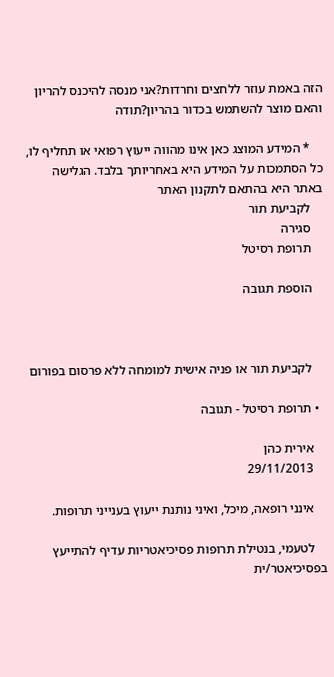הזה באמת עוזר ללחצים וחרדות?אני מנסה להיכנס להריון והאם מוצר להשתמש בכדור בהריון?תודה

    * המידע המוצג כאן אינו מהווה ייעוץ רפואי או תחליף לו, כל הסתמכות על המידע היא באחריותך בלבד. הגלישה באתר היא בהתאם לתקנון האתר
    לקביעת תור
    סגירה
    תרופת רסיטל

    הוספת תגובה



    לקביעת תור או פניה אישית למומחה ללא פרסום בפורום

  • תרופת רסיטל - תגובה

    אירית כהן
    29/11/2013

    אינני רופאה, מיכל, ואיני נותנת ייעוץ בענייני תרופות.

    לטעמי, בנטילת תרופות פסיכיאטריות עדיף להתייעץ בפסיכיאטר/ית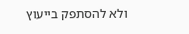ולא להסתפק בייעוץ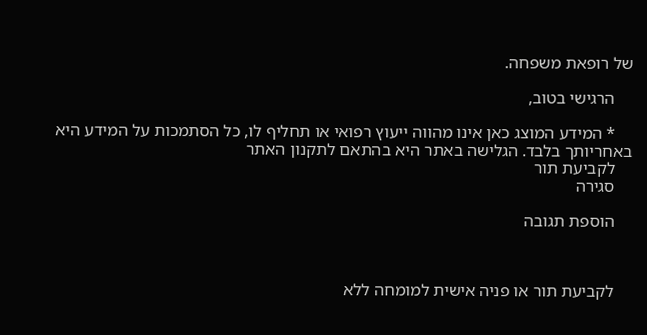של רופאת משפחה.

    הרגישי בטוב,

    * המידע המוצג כאן אינו מהווה ייעוץ רפואי או תחליף לו, כל הסתמכות על המידע היא באחריותך בלבד. הגלישה באתר היא בהתאם לתקנון האתר
    לקביעת תור
    סגירה

    הוספת תגובה



    לקביעת תור או פניה אישית למומחה ללא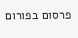פרסום בפורום